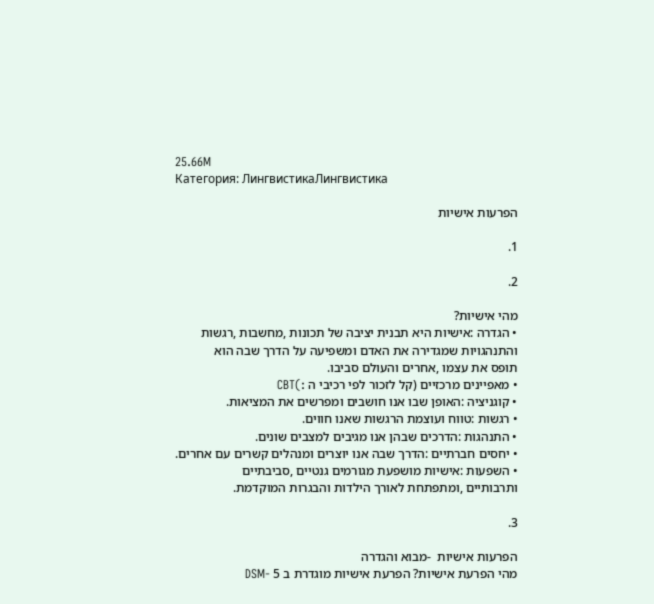25.66M
Категория: ЛингвистикаЛингвистика

הפרעות אישיות

1.

2.

מהי אישיות?
• הגדרה :אישיות היא תבנית יציבה של תכונות ,מחשבות ,רגשות
והתנהגויות שמגדירה את האדם ומשפיעה על הדרך שבה הוא
תופס את עצמו ,אחרים והעולם סביבו.
• מאפיינים מרכזיים (קל לזכור לפי רכיבי ה :)CBT
• קוגניציה :האופן שבו אנו חושבים ומפרשים את המציאות.
• רגשות :טווח ועוצמת הרגשות שאנו חווים.
• התנהגות :הדרכים שבהן אנו מגיבים למצבים שונים.
• יחסים חברתיים :הדרך שבה אנו יוצרים ומנהלים קשרים עם אחרים.
• השפעות :אישיות מושפעת מגורמים גנטיים ,סביבתיים
ותרבותיים ,ומתפתחת לאורך הילדות והבגרות המוקדמת.

3.

הפרעות אישיות  -מבוא והגדרה
מהי הפרעת אישיות? הפרעת אישיות מוגדרת ב 5 -DSM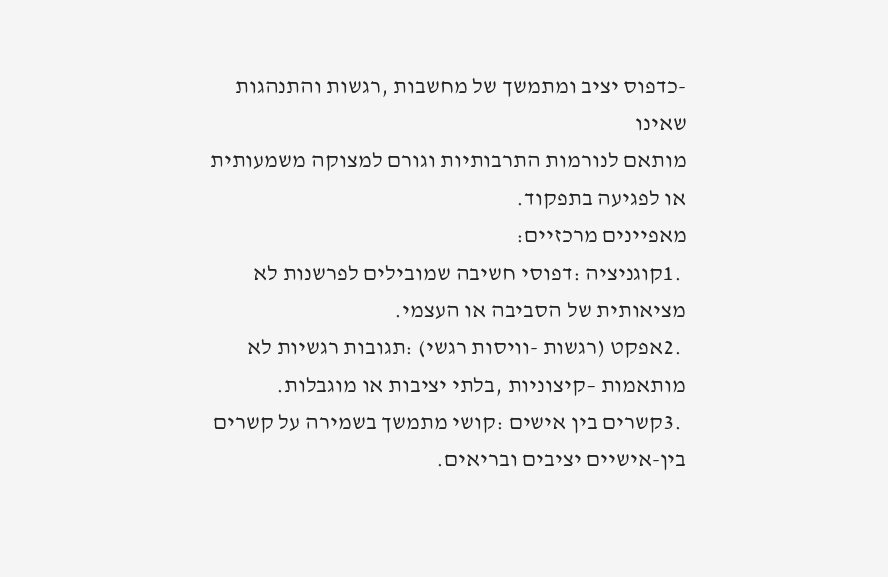-כדפוס יציב ומתמשך של מחשבות ,רגשות והתנהגות שאינו
מותאם לנורמות התרבותיות וגורם למצוקה משמעותית או לפגיעה בתפקוד.
מאפיינים מרכזיים:
 .1קוגניציה :דפוסי חשיבה שמובילים לפרשנות לא מציאותית של הסביבה או העצמי.
 .2אפקט (רגשות -וויסות רגשי) :תגובות רגשיות לא מותאמות –קיצוניות ,בלתי יציבות או מוגבלות.
 .3קשרים בין אישים :קושי מתמשך בשמירה על קשרים בין-אישיים יציבים ובריאים.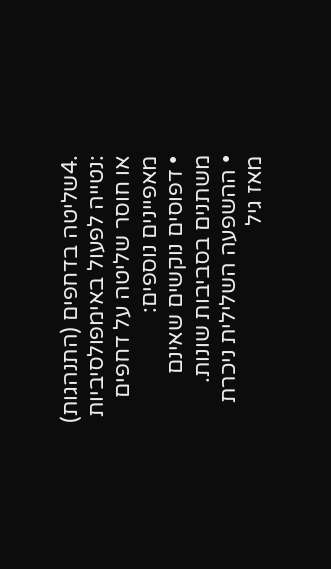.4שליטה בדחפים (התנהגות) :נטייה לפעול באימפולסיביות או חוסר שליטה על דחפים
מאפיינים נוספים:
• דפוסים נוקשים שאינם משתנים בסביבות שונות.
• ההשפעה השלילית ניכרת מאז גיל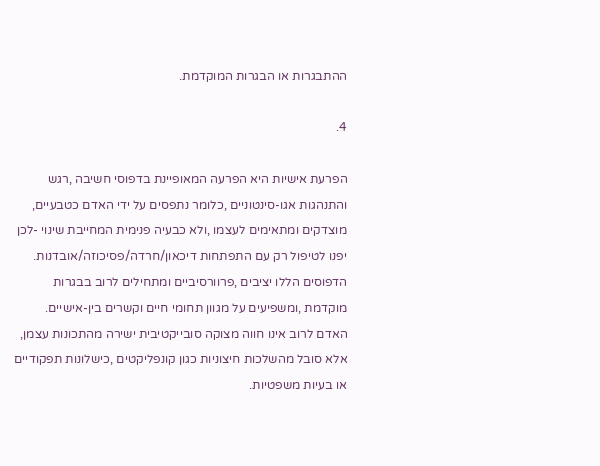ההתבגרות או הבגרות המוקדמת.

4.

הפרעת אישיות היא הפרעה המאופיינת בדפוסי חשיבה ,רגש
והתנהגות אגו-סינטוניים ,כלומר נתפסים על ידי האדם כטבעיים,
מוצדקים ומתאימים לעצמו ,ולא כבעיה פנימית המחייבת שינוי -לכן
יפנו לטיפול רק עם התפתחות דיכאון/חרדה/פסיכוזה/אובדנות.
הדפוסים הללו יציבים ,פרוורסיביים ומתחילים לרוב בבגרות
מוקדמת ,ומשפיעים על מגוון תחומי חיים וקשרים בין-אישיים.
האדם לרוב אינו חווה מצוקה סובייקטיבית ישירה מהתכונות עצמן,
אלא סובל מהשלכות חיצוניות כגון קונפליקטים ,כישלונות תפקודיים
או בעיות משפטיות.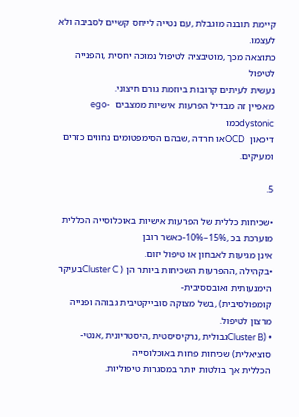קיימת תובנה מוגבלת ,עם נטייה לייחס קשיים לסביבה ולא לעצמו.
כתוצאה מכך ,מוטיבציה לטיפול נמוכה יחסית ,והפנייה לטיפול
נעשית לעיתים קרובות ביוזמת גורם חיצוני.
מאפיין זה מבדיל הפרעות אישיות ממצבים  ego-dystonicכמו
דיכאון  OCDאו חרדה ,שבהם הסימפטומים נחווים כזרים ומעיקים.

5.

•שכיחות כללית של הפרעות אישיות באוכלוסייה הכללית מוערכת בכ ,15%–10%-כאשר רובן
אינן מגיעות לאבחון או טיפול יזום.
•בקהילה ,ההפרעות השכיחות ביותר הן ( Cluster Cבעיקר הימנעותית ואובססיבית-
קומפולסיבית) ,בשל מצוקה סובייקטיבית גבוהה ופנייה מרצון לטיפול.
• (Cluster Bגבולית ,נרקיסיסטית ,היסטריונית ,אנטי-סוציאלית) שכיחות פחות באוכלוסייה
הכללית אך בולטות יותר במסגרות טיפוליות.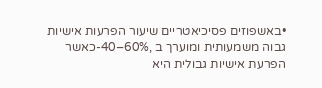•באשפוזים פסיכיאטריים שיעור הפרעות אישיות גבוה משמעותית ומוערך ב ,60%–40-כאשר
הפרעת אישיות גבולית היא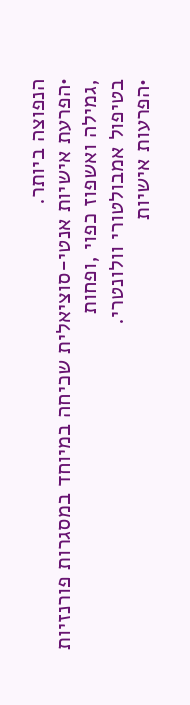הנפוצה ביותר.
•הפרעת אישיות אנטי-סוציאלית שכיחה במיוחד במסגרות פורנזיות ,גמילה ואשפוז כפוי ,ופחות
בטיפול אמבולטורי וולונטרי.
•הפרעות אישיות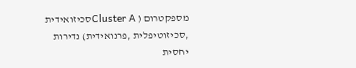מספקטרום ( Cluster Aסכיזואידית ,סכיזוטיפלית ,פרנואידית) נדירות יחסית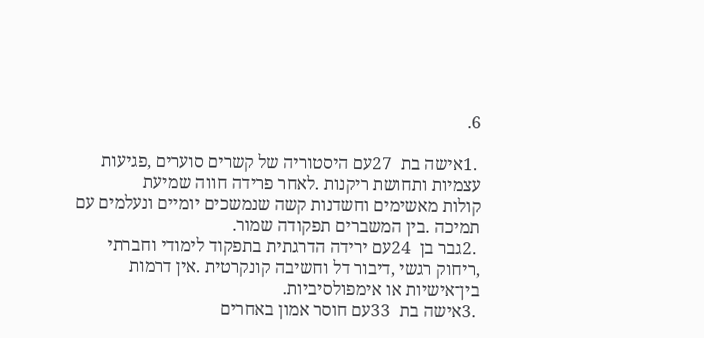6.

 .1אישה בת  27עם היסטוריה של קשרים סוערים ,פגיעות עצמיות ותחושת ריקנות .לאחר פרידה חווה שמיעת
קולות מאשימים וחשדנות קשה שנמשכים יומיים ונעלמים עם תמיכה .בין המשברים תפקודה שמור.
 .2גבר בן  24עם ירידה הדרגתית בתפקוד לימודי וחברתי ,ריחוק רגשי ,דיבור דל וחשיבה קונקרטית .אין דרמות
בין־אישיות או אימפולסיביות.
 .3אישה בת  33עם חוסר אמון באחרים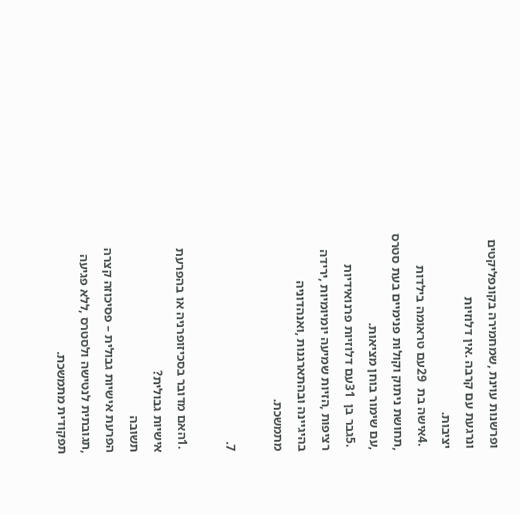ופרשנות עוינת ,שמחמירה בקונפליקטים ונרגעת עם קרבה .אין דלוזיות
יציבות.
 .4אישה בת  29עם טראומה בילדות ,תחושת ניתוק וקולות פנימיים בעת סטרס ,עם שימור בוחן מציאות.
 .5גבר בן  31עם דלוזיות פרנואידיות רציפות ,הזיות שמיעה יומיומיות ,ירידה בהיגיינה ובהתארגנות ,ואנהדוניה
מתמשכת.

7.

 .1האם מדובר בסכיזופרניה או בהפרעת אישיות גבולית?
תשובה
הפרעת אישיות גבולית – פסיכוזה קצרה ,תגובתית לנטישה ולסטרס ,ללא פגיעה תפקודית מתמשכת.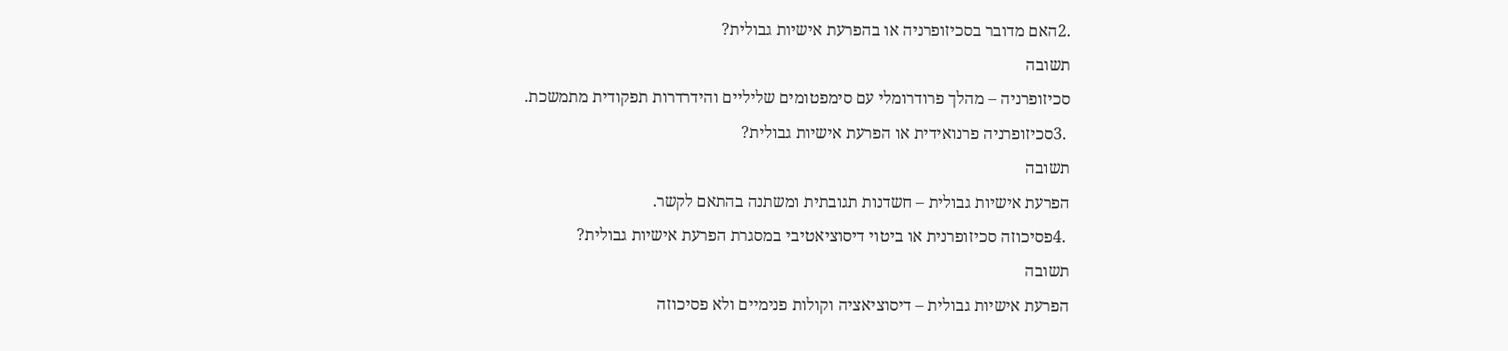.2האם מדובר בסכיזופרניה או בהפרעת אישיות גבולית?
תשובה
סכיזופרניה – מהלך פרודרומלי עם סימפטומים שליליים והידרדרות תפקודית מתמשכת.
 .3סכיזופרניה פרנואידית או הפרעת אישיות גבולית?
תשובה
הפרעת אישיות גבולית – חשדנות תגובתית ומשתנה בהתאם לקשר.
 .4פסיכוזה סכיזופרנית או ביטוי דיסוציאטיבי במסגרת הפרעת אישיות גבולית?
תשובה
הפרעת אישיות גבולית – דיסוציאציה וקולות פנימיים ולא פסיכוזה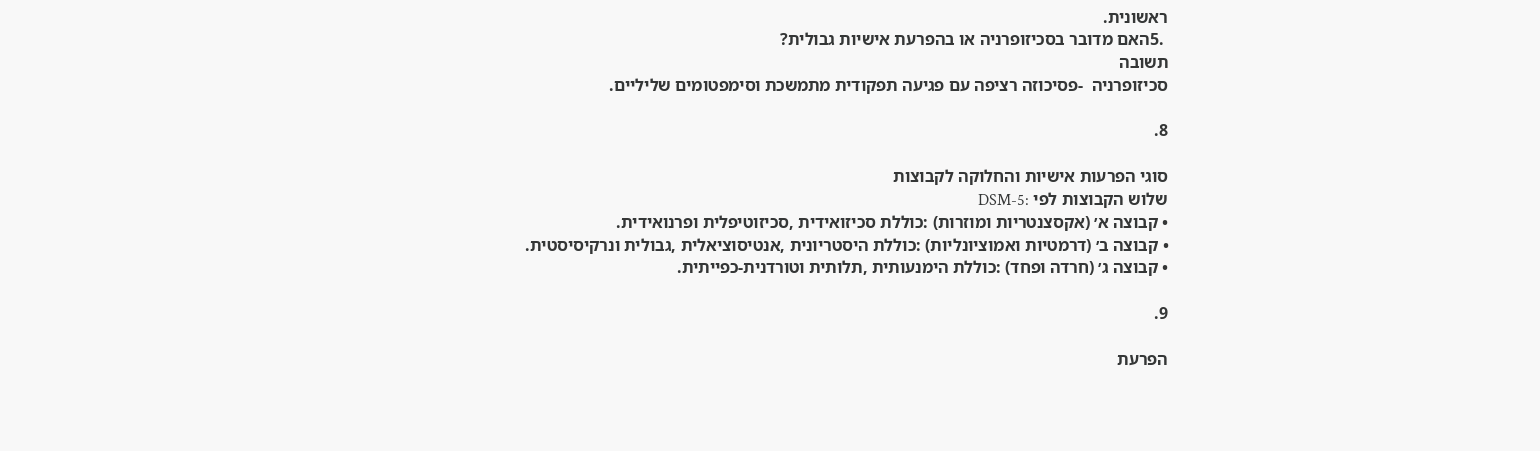ראשונית.
 .5האם מדובר בסכיזופרניה או בהפרעת אישיות גבולית?
תשובה
סכיזופרניה  -פסיכוזה רציפה עם פגיעה תפקודית מתמשכת וסימפטומים שליליים.

8.

סוגי הפרעות אישיות והחלוקה לקבוצות
שלוש הקבוצות לפי :DSM-5
• קבוצה א׳ (אקסצנטריות ומוזרות) :כוללת סכיזואידית ,סכיזוטיפלית ופרנואידית.
• קבוצה ב׳ (דרמטיות ואמוציונליות) :כוללת היסטריונית ,אנטיסוציאלית ,גבולית ונרקיסיסטית.
• קבוצה ג׳ (חרדה ופחד) :כוללת הימנעותית ,תלותית וטורדנית-כפייתית.

9.

הפרעת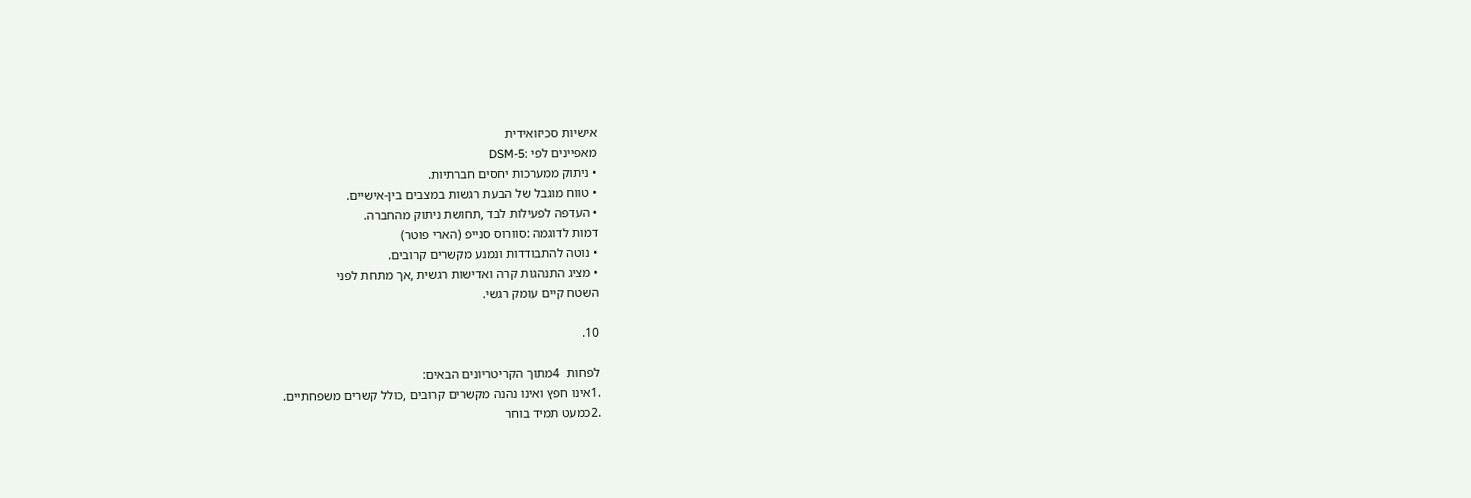אישיות סכיזואידית
מאפיינים לפי :DSM-5
• ניתוק ממערכות יחסים חברתיות.
• טווח מוגבל של הבעת רגשות במצבים בין-אישיים.
• העדפה לפעילות לבד ,תחושת ניתוק מהחברה.
דמות לדוגמה :סוורוס סנייפ (הארי פוטר)
• נוטה להתבודדות ונמנע מקשרים קרובים.
• מציג התנהגות קרה ואדישות רגשית ,אך מתחת לפני
השטח קיים עומק רגשי.

10.

לפחות  4מתוך הקריטריונים הבאים:
.1אינו חפץ ואינו נהנה מקשרים קרובים ,כולל קשרים משפחתיים.
.2כמעט תמיד בוחר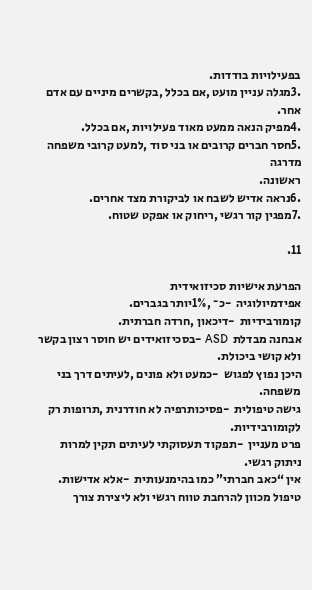בפעילויות בודדות.
.3מגלה עניין מועט ,אם בכלל ,בקשרים מיניים עם אדם אחר.
.4מפיק הנאה ממעט מאוד פעילויות ,אם בכלל.
.5חסר חברים קרובים או בני סוד ,למעט קרובי משפחה מדרגה
ראשונה.
.6נראה אדיש לשבח או לביקורת מצד אחרים.
.7מפגין קור רגשי ,ריחוק או אפקט שטוח.

11.

הפרעת אישיות סכיזואידית
אפידמיולוגיה  -כ־ ,1%יותר בגברים.
קומורבידיות  -דיכאון ,חרדה חברתית.
אבחנה מבדלת  ASD -בסכיזואידים יש חוסר רצון בקשר ולא קושי ביכולת.
היכן נפוץ לפגוש  -כמעט ולא פונים ,לעיתים דרך בני משפחה.
גישה טיפולית  -פסיכותרפיה לא חודרנית ,תרופות רק לקומורבידיות.
פרט מעניין  -תפקוד תעסוקתי לעיתים תקין למרות ניתוק רגשי.
אין “כאב חברתי” כמו בהימנעותית  -אלא אדישות.
טיפול מכוון להרחבת טווח רגשי ולא ליצירת צורך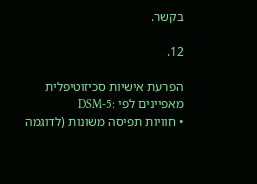בקשר.

12.

הפרעת אישיות סכיזוטיפלית
מאפיינים לפי :DSM-5
• חוויות תפיסה משונות (לדוגמה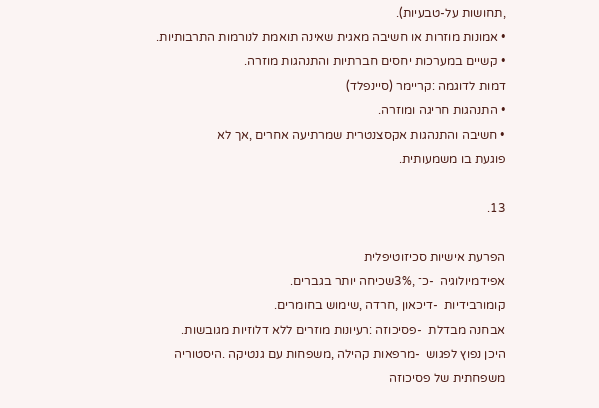,תחושות על-טבעיות).
• אמונות מוזרות או חשיבה מאגית שאינה תואמת לנורמות התרבותיות.
• קשיים במערכות יחסים חברתיות והתנהגות מוזרה.
דמות לדוגמה :קריימר (סיינפלד)
• התנהגות חריגה ומוזרה.
• חשיבה והתנהגות אקסצנטרית שמרתיעה אחרים ,אך לא
פוגעת בו משמעותית.

13.

הפרעת אישיות סכיזוטיפלית
אפידמיולוגיה  -כ־ ,3%שכיחה יותר בגברים.
קומורבידיות  -דיכאון ,חרדה ,שימוש בחומרים.
אבחנה מבדלת  -פסיכוזה :רעיונות מוזרים ללא דלוזיות מגובשות.
היכן נפוץ לפגוש  -מרפאות קהילה ,משפחות עם גנטיקה .היסטוריה משפחתית של פסיכוזה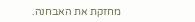מחזקת את האבחנה.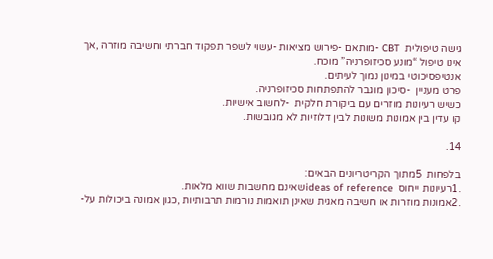גישה טיפולית  CBT -מותאם -פירוש מציאות -עשוי לשפר תפקוד חברתי וחשיבה מוזרה ,אך
אינו טיפול “מונע סכיזופרניה” מוכח.
אנטיפסיכוטי במינון נמוך לעיתים.
פרט מעניין  -סיכון מוגבר להתפתחות סכיזופרניה.
כשיש רעיונות מוזרים עם ביקורת חלקית  -לחשוב אישיות.
קו עדין בין אמונות משונות לבין דלוזיות לא מגובשות.

14.

בלפחות  5מתוך הקריטריונים הבאים:
.1רעיונות ייחוס  ideas of referenceשאינם מחשבות שווא מלאות.
.2אמונות מוזרות או חשיבה מאגית שאינן תואמות נורמות תרבותיות ,כגון אמונה ביכולות על-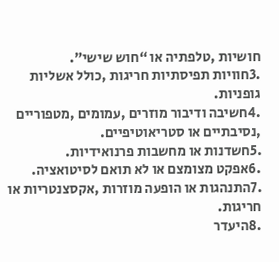חושיות ,טלפתיה או “חוש שישי”.
.3חוויות תפיסתיות חריגות ,כולל אשליות גופניות.
.4חשיבה ודיבור מוזרים ,עמומים ,מטפוריים ,נסיבתיים או סטריאוטיפיים.
.5חשדנות או מחשבות פרנואידיות.
.6אפקט מצומצם או לא תואם לסיטואציה.
.7התנהגות או הופעה מוזרות ,אקסצנטריות או חריגות.
.8היעדר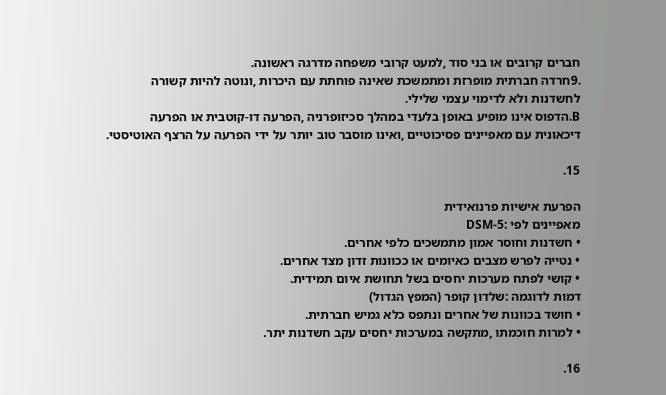חברים קרובים או בני סוד ,למעט קרובי משפחה מדרגה ראשונה.
.9חרדה חברתית מופרזת ומתמשכת שאינה פוחתת עם היכרות ,ונוטה להיות קשורה
לחשדנות ולא לדימוי עצמי שלילי.
B.הדפוס אינו מופיע באופן בלעדי במהלך סכיזופרניה ,הפרעה דו-קוטבית או הפרעה
דיכאונית עם מאפיינים פסיכוטיים ,ואינו מוסבר טוב יותר על ידי הפרעה על הרצף האוטיסטי.

15.

הפרעת אישיות פרנואידית
מאפיינים לפי :DSM-5
• חשדנות וחוסר אמון מתמשכים כלפי אחרים.
• נטייה לפרש מצבים כאיומים או ככוונות זדון מצד אחרים.
• קושי לפתח מערכות יחסים בשל תחושת איום תמידית.
דמות לדוגמה :שלדון קופר (המפץ הגדול)
• חושד בכוונות של אחרים ונתפס כלא גמיש חברתית.
• למרות חוכמתו ,מתקשה במערכות יחסים עקב חשדנות יתר.

16.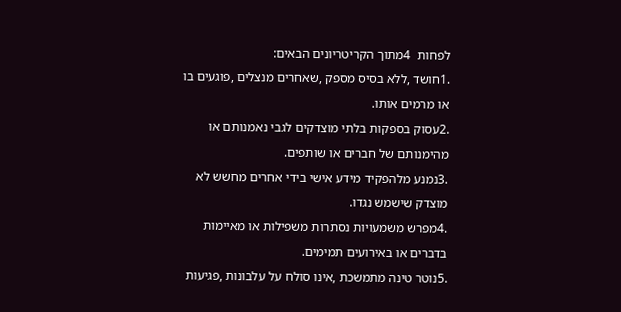לפחות  4מתוך הקריטריונים הבאים:
.1חושד ,ללא בסיס מספק ,שאחרים מנצלים ,פוגעים בו או מרמים אותו.
.2עסוק בספקות בלתי מוצדקים לגבי נאמנותם או מהימנותם של חברים או שותפים.
.3נמנע מלהפקיד מידע אישי בידי אחרים מחשש לא מוצדק שישמש נגדו.
.4מפרש משמעויות נסתרות משפילות או מאיימות בדברים או באירועים תמימים.
.5נוטר טינה מתמשכת ,אינו סולח על עלבונות ,פגיעות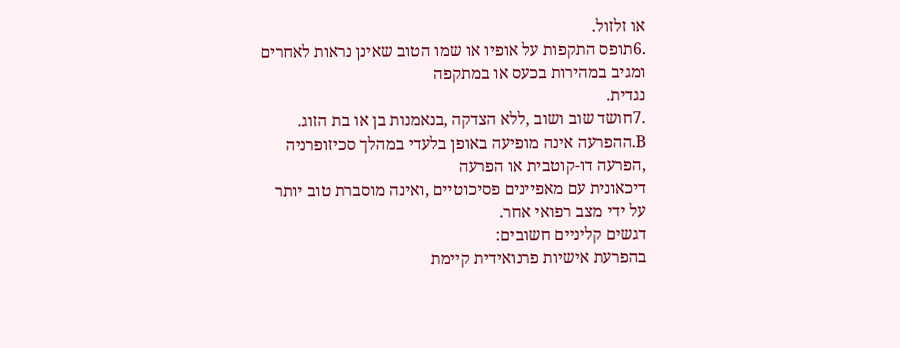או זלזול.
.6תופס התקפות על אופיו או שמו הטוב שאינן נראות לאחרים ומגיב במהירות בכעס או במתקפה
נגדית.
.7חושד שוב ושוב ,ללא הצדקה ,בנאמנות בן או בת הזוג.
B.ההפרעה אינה מופיעה באופן בלעדי במהלך סכיזופרניה ,הפרעה דו-קוטבית או הפרעה
דיכאונית עם מאפיינים פסיכוטיים ,ואינה מוסברת טוב יותר על ידי מצב רפואי אחר.
דגשים קליניים חשובים:
בהפרעת אישיות פרנואידית קיימת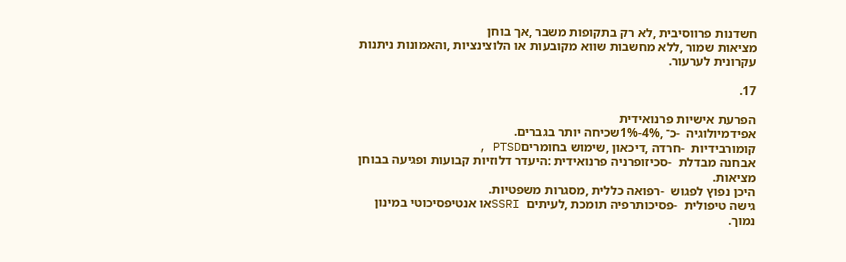חשדנות פרווסיבית ,לא רק בתקופות משבר ,אך בוחן
מציאות שמור ,ללא מחשבות שווא מקובעות או הלוצינציות ,והאמונות ניתנות עקרונית לערעור.

17.

הפרעת אישיות פרנואידית
אפידמיולוגיה  -כ־ ,4%-1%שכיחה יותר בגברים.
קומורבידיות  -חרדה ,דיכאון ,שימוש בחומריםPTSD ,
אבחנה מבדלת  -סכיזופרניה פרנואידית :היעדר דלוזיות קבועות ופגיעה בבוחן
מציאות.
היכן נפוץ לפגוש  -רפואה כללית ,מסגרות משפטיות.
גישה טיפולית  -פסיכותרפיה תומכת ,לעיתים  SSRIאו אנטיפסיכוטי במינון נמוך.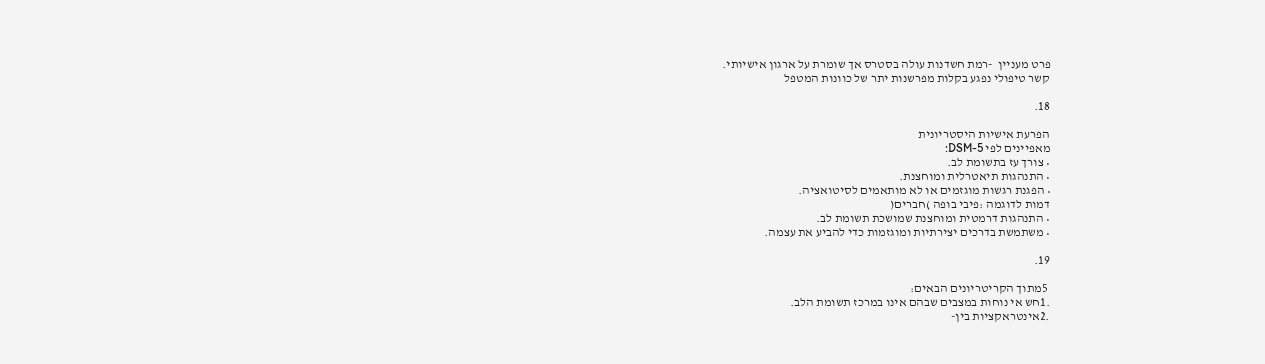פרט מעניין  -רמת חשדנות עולה בסטרס אך שומרת על ארגון אישיותי.
קשר טיפולי נפגע בקלות מפרשנות יתר של כוונות המטפל

18.

הפרעת אישיות היסטריונית
מאפיינים לפי DSM-5:
• צורך עז בתשומת לב.
• התנהגות תיאטרלית ומוחצנת.
• הפגנת רגשות מוגזמים או לא מותאמים לסיטואציה.
דמות לדוגמה :פיבי בופה )חברים(
• התנהגות דרמטית ומוחצנת שמושכת תשומת לב.
• משתמשת בדרכים יצירתיות ומוגזמות כדי להביע את עצמה.

19.

 5מתוך הקריטריונים הבאים:
.1חש אי נוחות במצבים שבהם אינו במרכז תשומת הלב.
.2אינטראקציות בין-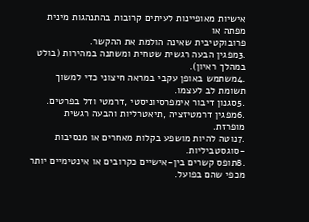אישיות מאופיינות לעיתים קרובות בהתנהגות מינית מפתה או
פרובוקטיבית שאינה הולמת את ההקשר.
.3מפגין הבעה רגשית שטחית ומשתנה במהירות (בולט במהלך ראיון).
.4משתמש באופן עקבי במראה חיצוני כדי למשוך תשומת לב לעצמו.
.5סגנון דיבור אימפרסיוניסטי ,דרמטי ודל בפרטים.
.6מפגין דרמטיזציה ,תיאטרליות והבעה רגשית מופרזת.
.7נוטה להיות מושפע בקלות מאחרים או מנסיבות -סוגסטביליות.
.8תופס קשרים בין-אישיים כקרובים או אינטימיים יותר מכפי שהם בפועל.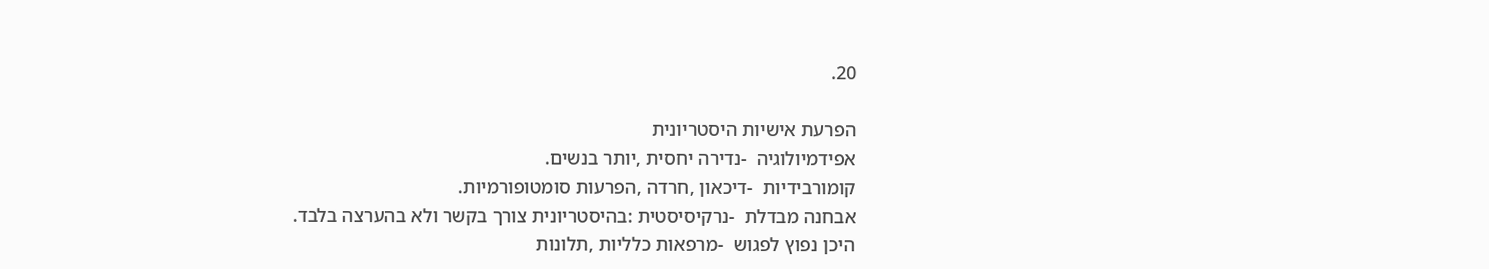20.

הפרעת אישיות היסטריונית
אפידמיולוגיה  -נדירה יחסית ,יותר בנשים.
קומורבידיות  -דיכאון ,חרדה ,הפרעות סומטופורמיות.
אבחנה מבדלת  -נרקיסיסטית :בהיסטריונית צורך בקשר ולא בהערצה בלבד.
היכן נפוץ לפגוש  -מרפאות כלליות ,תלונות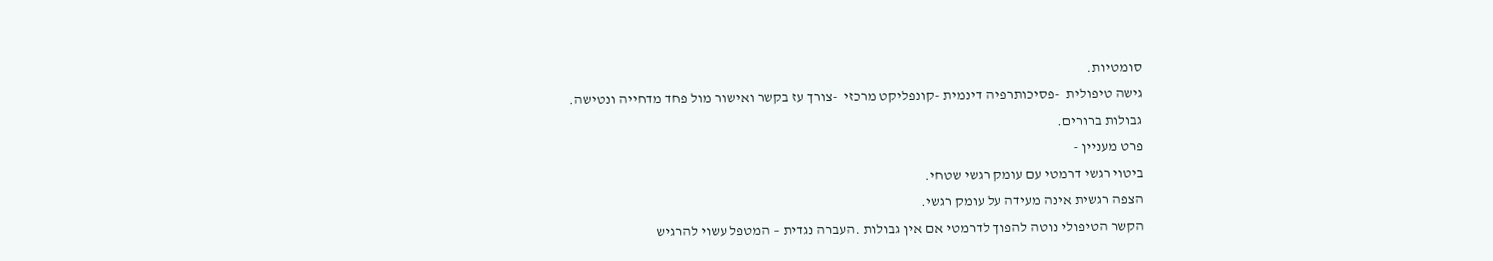סומטיות.
גישה טיפולית  -פסיכותרפיה דינמית -קונפליקט מרכזי  -צורך עז בקשר ואישור מול פחד מדחייה ונטישה.
גבולות ברורים.
פרט מעניין -
ביטוי רגשי דרמטי עם עומק רגשי שטחי.
הצפה רגשית אינה מעידה על עומק רגשי.
הקשר הטיפולי נוטה להפוך לדרמטי אם אין גבולות .העברה נגדית – המטפל עשוי להרגיש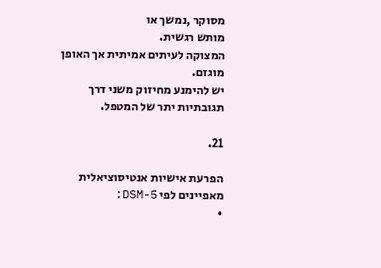מסוקר ,נמשך או
מותש רגשית.
המצוקה לעיתים אמיתית אך האופן מוגזם.
יש להימנע מחיזוק משני דרך תגובתיות יתר של המטפל.

21.

הפרעת אישיות אנטיסוציאלית
מאפיינים לפי DSM-5:
•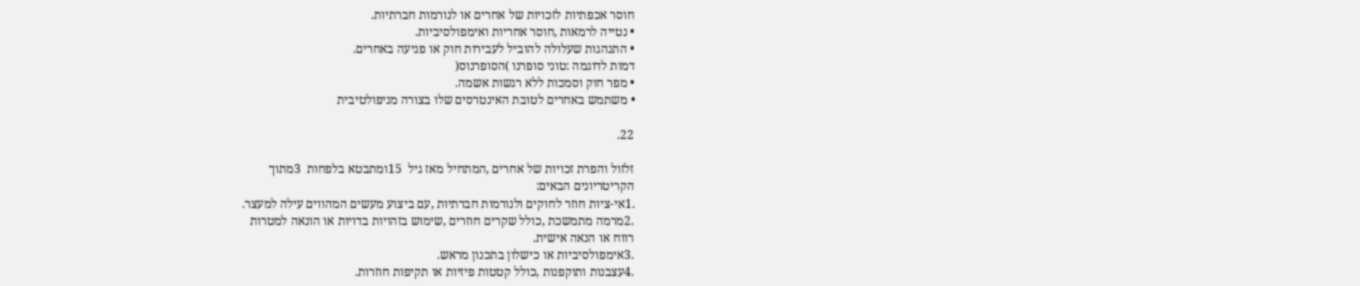חוסר אכפתיות לזכויות של אחרים או לנורמות חברתיות.
• נטייה לרמאות ,חוסר אחריות ואימפולסיביות.
• התנהגות שעלולה להוביל לעבירות חוק או פגיעה באחרים.
דמות לדוגמה :טוני סופרנו )הסופרנוס(
• מפר חוק וסמכות ללא רגשות אשמה.
• משתמש באחרים לטובת האינטרסים שלו בצורה מניפולטיבית

22.

זלזול והפרת זכויות של אחרים ,המתחיל מאז גיל  15ומתבטא בלפחות  3מתוך
הקריטריונים הבאים:
.1אי-ציות חוזר לחוקים ולנורמות חברתיות ,עם ביצוע מעשים המהווים עילה למעצר.
.2מרמה מתמשכת ,כולל שקרים חוזרים ,שימוש בזהויות בדויות או הונאה למטרות
רווח או הנאה אישית.
.3אימפולסיביות או כישלון בתכנון מראש.
.4עצבנות ותוקפנות ,כולל קטטות פיזיות או תקיפות חוזרות.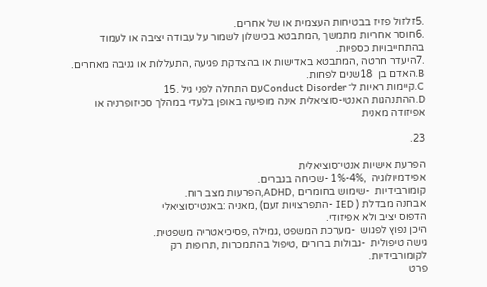.5זלזול פזיז בבטיחות העצמית או של אחרים.
.6חוסר אחריות מתמשך ,המתבטא בכישלון לשמור על עבודה יציבה או לעמוד
בהתחייבויות כספיות.
.7היעדר חרטה ,המתבטא באדישות או בהצדקת פגיעה ,התעללות או גניבה מאחרים.
B.האדם בן  18שנים לפחות.
C.קיימות ראיות ל־ Conduct Disorderעם התחלה לפני גיל .15
D.ההתנהגות האנטי-סוציאלית אינה מופיעה באופן בלעדי במהלך סכיזופרניה או
אפיזודה מאנית

23.

הפרעת אישיות אנטי־סוציאלית
אפידמיולוגיה  ,4%-1% -שכיחה בגברים.
קומורבידיות  -שימוש בחומרים ,ADHD,הפרעות מצב רוח.
אבחנה מבדלת ( IED -התפרצויות זעם) ,מאניה :באנטי־סוציאלי
הדפוס יציב ולא אפיזודי.
היכן נפוץ לפגוש  -מערכת המשפט ,גמילה ,פסיכיאטריה משפטית.
גישה טיפולית  -גבולות ברורים ,טיפול בהתמכרות ,תרופות רק
לקומורבידיות.
פרט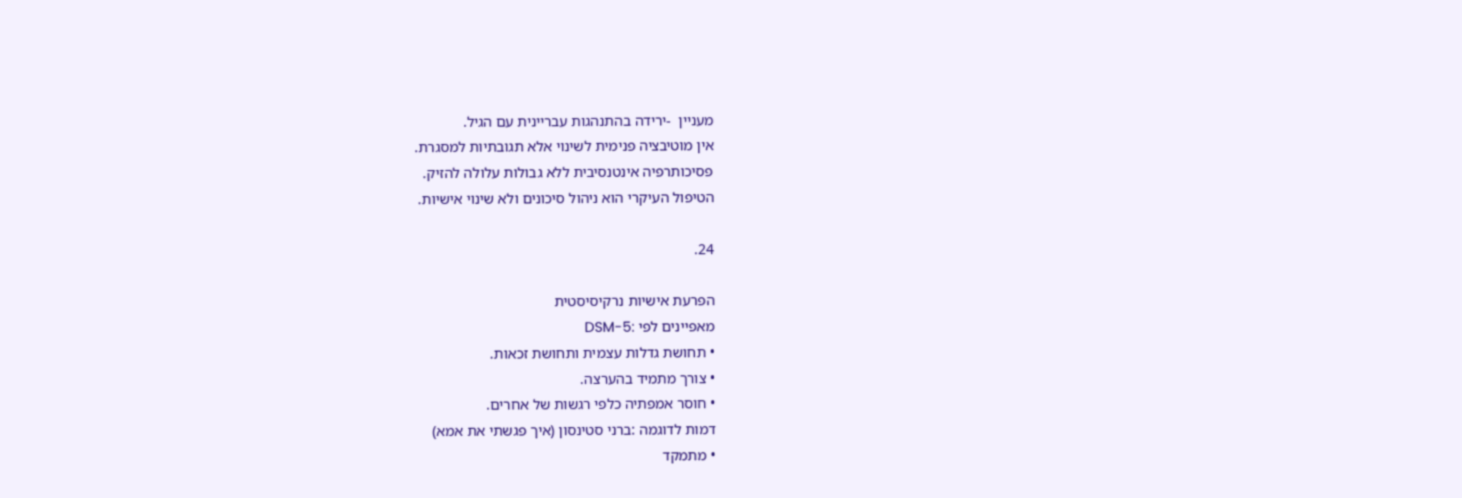מעניין  -ירידה בהתנהגות עבריינית עם הגיל.
אין מוטיבציה פנימית לשינוי אלא תגובתיות למסגרת.
פסיכותרפיה אינטנסיבית ללא גבולות עלולה להזיק.
הטיפול העיקרי הוא ניהול סיכונים ולא שינוי אישיות.

24.

הפרעת אישיות נרקיסיסטית
מאפיינים לפי :DSM-5
• תחושת גדלות עצמית ותחושת זכאות.
• צורך מתמיד בהערצה.
• חוסר אמפתיה כלפי רגשות של אחרים.
דמות לדוגמה :ברני סטינסון (איך פגשתי את אמא)
• מתמקד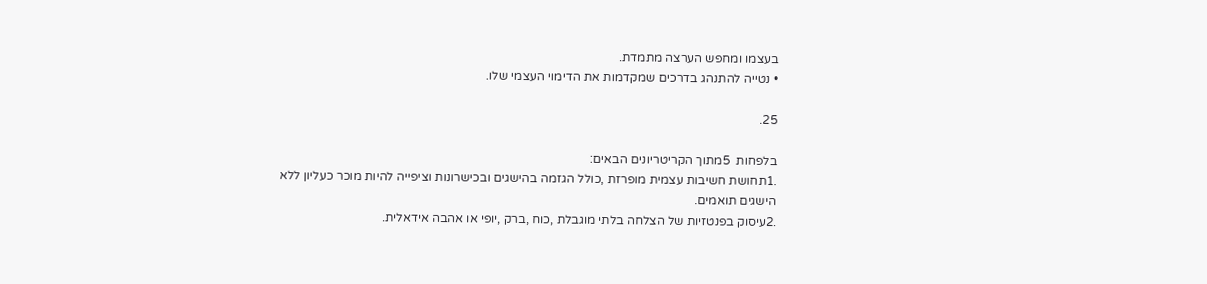בעצמו ומחפש הערצה מתמדת.
• נטייה להתנהג בדרכים שמקדמות את הדימוי העצמי שלו.

25.

בלפחות  5מתוך הקריטריונים הבאים:
.1תחושת חשיבות עצמית מופרזת ,כולל הגזמה בהישגים ובכישרונות וציפייה להיות מוכר כעליון ללא
הישגים תואמים.
.2עיסוק בפנטזיות של הצלחה בלתי מוגבלת ,כוח ,ברק ,יופי או אהבה אידאלית.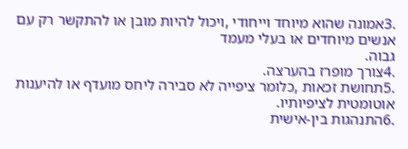.3אמונה שהוא מיוחד וייחודי ,ויכול להיות מובן או להתקשר רק עם אנשים מיוחדים או בעלי מעמד
גבוה.
.4צורך מופרז בהערצה.
.5תחושת זכאות ,כלומר ציפייה לא סבירה ליחס מועדף או להיענות אוטומטית לציפיותיו.
.6התנהגות בין-אישית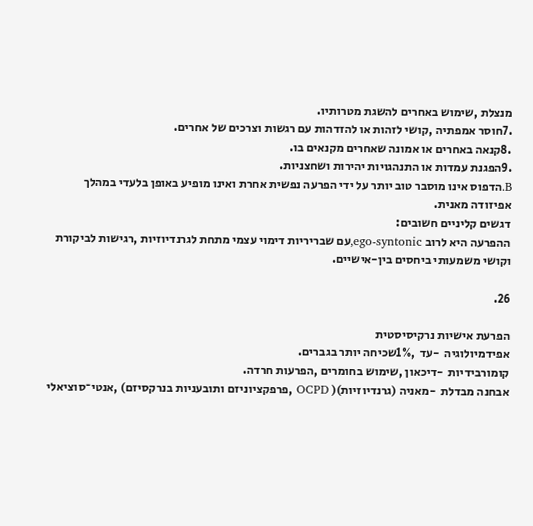מנצלת ,שימוש באחרים להשגת מטרותיו.
.7חוסר אמפתיה ,קושי לזהות או להזדהות עם רגשות וצרכים של אחרים.
.8קנאה באחרים או אמונה שאחרים מקנאים בו.
.9הפגנת עמדות או התנהגויות יהירות ושחצניות.
B.הדפוס אינו מוסבר טוב יותר על ידי הפרעה נפשית אחרת ואינו מופיע באופן בלעדי במהלך
אפיזודה מאנית.
דגשים קליניים חשובים:
ההפרעה היא לרוב ego-syntonic,עם שבריריות דימוי עצמי מתחת לגרנדיוזיות ,רגישות לביקורת
וקושי משמעותי ביחסים בין-אישיים.

26.

הפרעת אישיות נרקיסיסטית
אפידמיולוגיה  -עד  ,1%שכיחה יותר בגברים.
קומורבידיות  -דיכאון ,שימוש בחומרים ,הפרעות חרדה.
אבחנה מבדלת  -מאניה (גרנדיוזיות)( OCPD ,פרפקציוניזם ותובעניות בנרקסיזם) ,אנטי־סוציאלי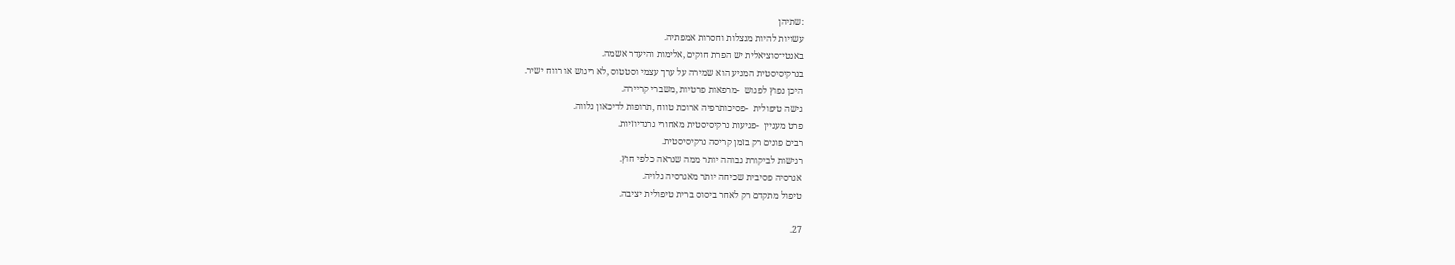:שתיהן
עשויות להיות מנצלות וחסרות אמפתיה.
באנטי־סוציאלית יש הפרת חוקים ,אלימות והיעדר אשמה.
בנרקיסיסטית המניע הוא שמירה על ערך עצמי וסטטוס ,לא ריגוש או רווח ישיר.
היכן נפוץ לפגוש  -מרפאות פרטיות ,משברי קריירה.
גישה טיפולית  -פסיכותרפיה ארוכת טווח ,תרופות לדיכאון נלווה.
פרט מעניין  -פגיעות נרקיסיסטית מאחורי גרנדיוזיות.
רבים פונים רק בזמן קריסה נרקיסיסטית.
רגישות לביקורת גבוהה יותר ממה שנראה כלפי חוץ.
אגרסיה פסיבית שכיחה יותר מאגרסיה גלויה.
טיפול מתקדם רק לאחר ביסוס ברית טיפולית יציבה.

27.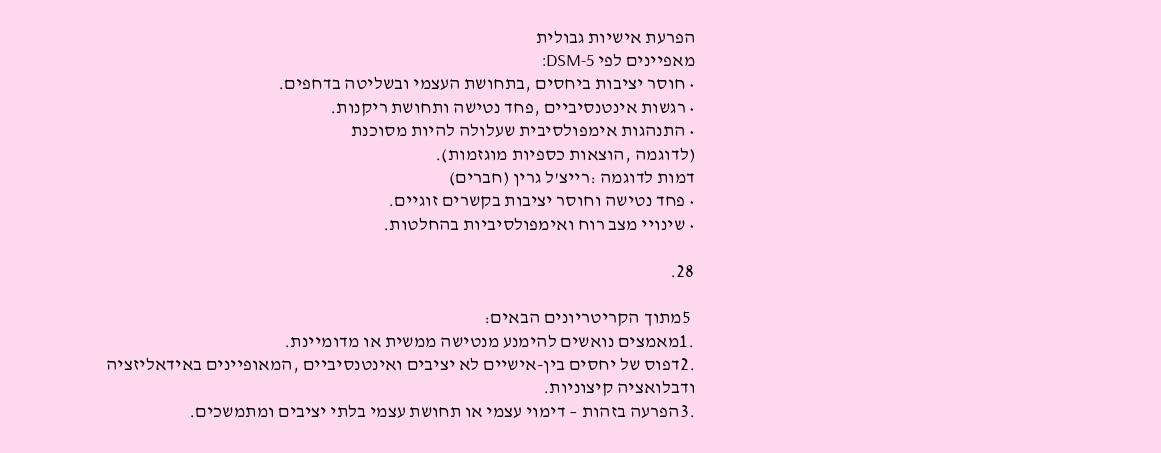הפרעת אישיות גבולית
מאפיינים לפי DSM-5:
• חוסר יציבות ביחסים ,בתחושת העצמי ובשליטה בדחפים.
• רגשות אינטנסיביים ,פחד נטישה ותחושת ריקנות.
• התנהגות אימפולסיבית שעלולה להיות מסוכנת
(לדוגמה ,הוצאות כספיות מוגזמות).
דמות לדוגמה :רייצ'ל גרין (חברים)
• פחד נטישה וחוסר יציבות בקשרים זוגיים.
• שינויי מצב רוח ואימפולסיביות בהחלטות.

28.

 5מתוך הקריטריונים הבאים:
.1מאמצים נואשים להימנע מנטישה ממשית או מדומיינת.
.2דפוס של יחסים בין-אישיים לא יציבים ואינטנסיביים ,המאופיינים באידאליזציה ודבלואציה קיצוניות.
.3הפרעה בזהות – דימוי עצמי או תחושת עצמי בלתי יציבים ומתמשכים.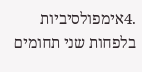.4אימפולסיביות בלפחות שני תחומים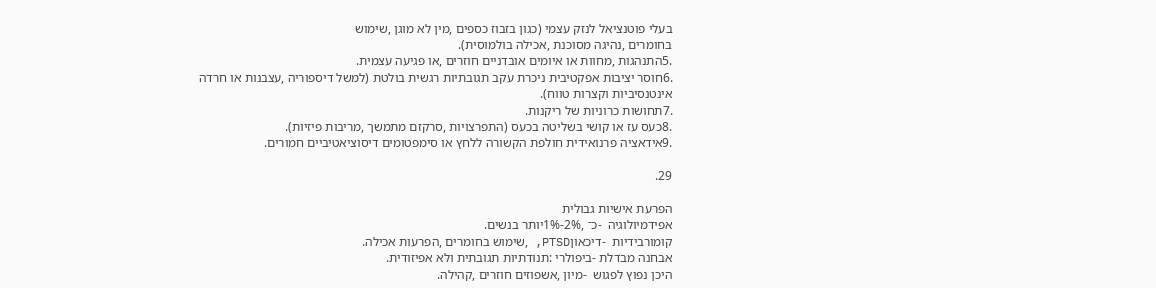בעלי פוטנציאל לנזק עצמי (כגון בזבוז כספים ,מין לא מוגן ,שימוש
בחומרים ,נהיגה מסוכנת ,אכילה בולמוסית).
.5התנהגות ,מחוות או איומים אובדניים חוזרים ,או פגיעה עצמית.
.6חוסר יציבות אפקטיבית ניכרת עקב תגובתיות רגשית בולטת (למשל דיספוריה ,עצבנות או חרדה
אינטנסיביות וקצרות טווח).
.7תחושות כרוניות של ריקנות.
.8כעס עז או קושי בשליטה בכעס (התפרצויות ,סרקזם מתמשך ,מריבות פיזיות).
.9אידאציה פרנואידית חולפת הקשורה ללחץ או סימפטומים דיסוציאטיביים חמורים.

29.

הפרעת אישיות גבולית
אפידמיולוגיה  -כ־ ,2%-1%יותר בנשים.
קומורבידיות  -דיכאוןPTSD, ,שימוש בחומרים ,הפרעות אכילה.
אבחנה מבדלת -ביפולרי :תנודתיות תגובתית ולא אפיזודית.
היכן נפוץ לפגוש  -מיון ,אשפוזים חוזרים ,קהילה.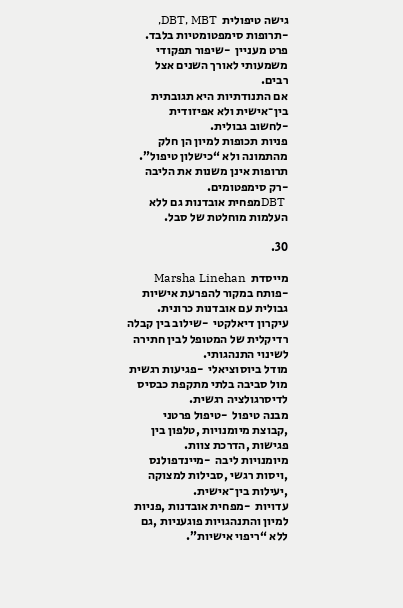גישה טיפולית  DBT, MBT, -תרופות סימפטומטיות בלבד.
פרט מעניין  -שיפור תפקודי משמעותי לאורך השנים אצל רבים.
אם התנודתיות היא תגובתית בין־אישית ולא אפיזודית  -לחשוב גבולית.
פניות תכופות למיון הן חלק מהתמונה ולא “כישלון טיפול”.
תרופות אינן משנות את הליבה  -רק סימפטומים.
 DBTמפחית אובדנות גם ללא העלמות מוחלטת של סבל.

30.

מייסדת  Marsha Linehan -פותח במקור להפרעת אישיות גבולית עם אובדנות כרונית.
עיקרון דיאלקטי  -שילוב בין קבלה רדיקלית של המטופל לבין חתירה לשינוי התנהגותי.
מודל ביוסוציאלי  -פגיעות רגשית מול סביבה בלתי מתקפת כבסיס לדיסרגולציה רגשית.
מבנה טיפול  -טיפול פרטני ,קבוצת מיומנויות ,טלפון בין פגישות ,הדרכת צוות.
מיומנויות ליבה  -מיינדפולנס ,ויסות רגשי ,סבילות למצוקה ,יעילות בין־אישית.
עדויות  -מפחית אובדנות ,פניות למיון והתנהגויות פוגעניות ,גם ללא “ריפוי אישיות”.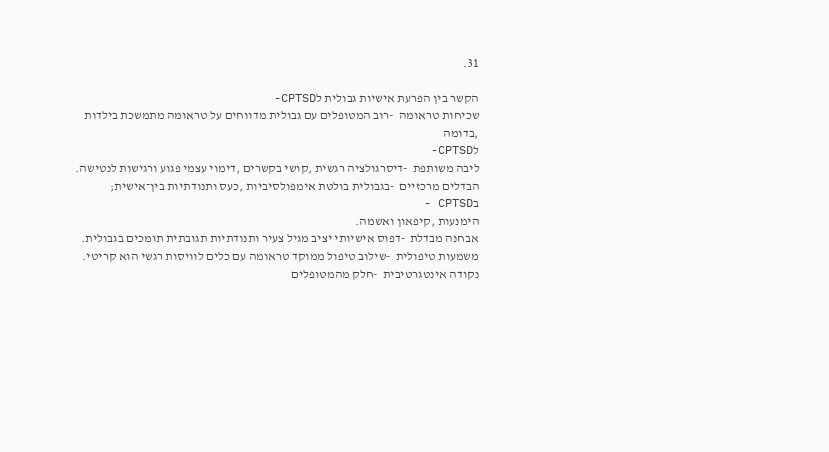31.

הקשר בין הפרעת אישיות גבולית לCPTSD-
שכיחות טראומה  -רוב המטופלים עם גבולית מדווחים על טראומה מתמשכת בילדות ,בדומה
לCPTSD-
ליבה משותפת  -דיסרגולציה רגשית ,קושי בקשרים ,דימוי עצמי פגוע ורגישות לנטישה.
הבדלים מרכזיים  -בגבולית בולטת אימפולסיביות ,כעס ותנודתיות בין־אישית; בCPTSD -
הימנעות ,קיפאון ואשמה.
אבחנה מבדלת  -דפוס אישיותי יציב מגיל צעיר ותנודתיות תגובתית תומכים בגבולית.
משמעות טיפולית  -שילוב טיפול ממוקד טראומה עם כלים לוויסות רגשי הוא קריטי.
נקודה אינטגרטיבית  -חלק מהמטופלים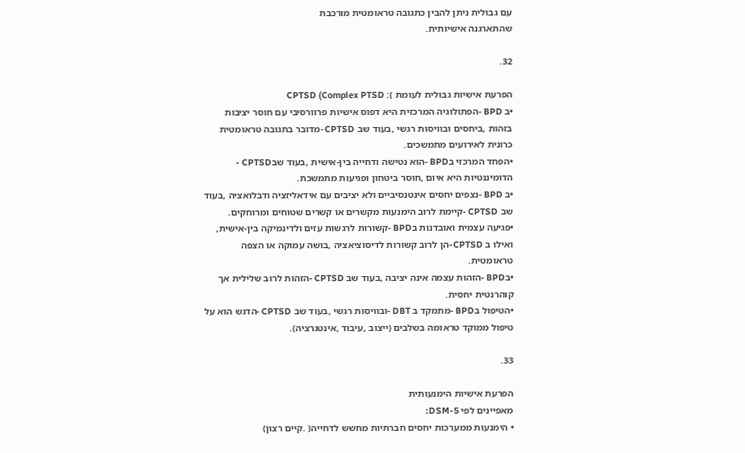עם גבולית ניתן להבין כתגובה טראומטית מורכבת
שהתארגנה אישיותית.

32.

הפרעת אישיות גבולית לעומת ): CPTSD (Complex PTSD
•ב BPD -הפתולוגיה המרכזית היא דפוס אישיות פרוורסיבי עם חוסר יציבות
בזהות ,ביחסים ובוויסות רגשי ,בעוד שב CPTSD -מדובר בתגובה טראומטית
כרונית לאירועים מתמשכים.
•הפחד המרכזי בBPD -הוא נטישה ודחייה בין-אישית ,בעוד שבCPTSD -
הדומיננטיות היא איום ,חוסר ביטחון ופגיעּות מתמשכת.
•ב BPD -נצפים יחסים אינטנסיביים ולא יציבים עם אידאליזציה ודבלואציה ,בעוד
שב CPTSD -קיימת לרוב הימנעות מקשרים או קשרים שטוחים ומרוחקים.
•פגיעה עצמית ואובדנות בBPD -קשורות לרגשות עזים ולדינמיקה בין-אישית,
ואילו ב CPTSD-הן לרוב קשורות לדיסוציאציה ,בושה עמוקה או הצפה
טראומטית.
•בBPD -הזהות עצמה אינה יציבה ,בעוד שב CPTSD -הזהות לרוב שלילית אך
קוהרנטית יחסית.
•הטיפול בBPD -מתמקד ב DBT -ובוויסות רגשי ,בעוד שב CPTSD -הדגש הוא על
טיפול ממוקד טראומה בשלבים (ייצוב ,עיבוד ,אינטגרציה).

33.

הפרעת אישיות הימנעותית
מאפיינים לפי DSM-5:
• הימנעות ממערכות יחסים חברתיות מחשש לדחייה( .קיים רצון)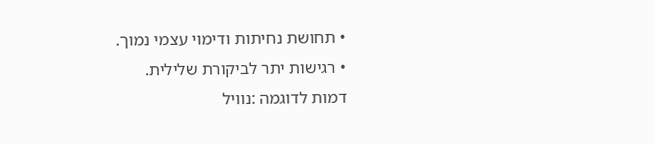• תחושת נחיתות ודימוי עצמי נמוך.
• רגישות יתר לביקורת שלילית.
דמות לדוגמה :נוויל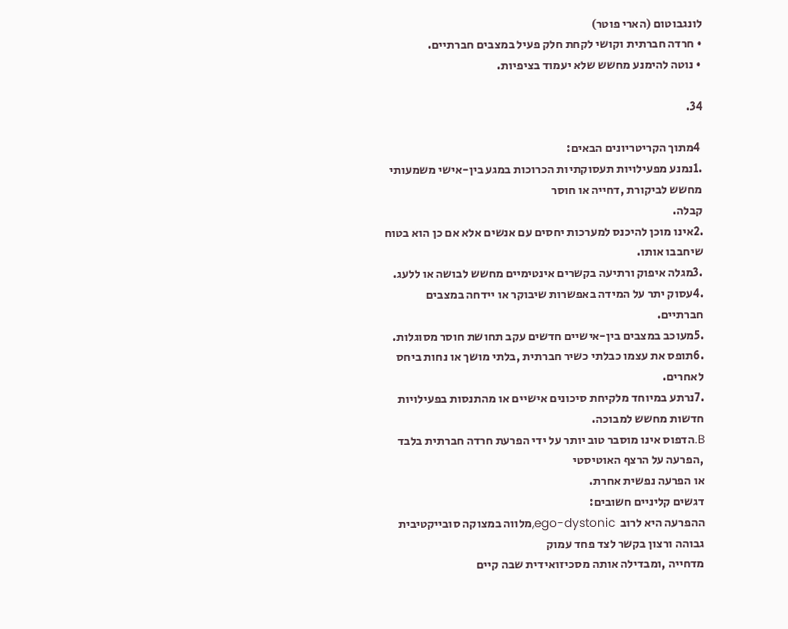לונגבוטום (הארי פוטר)
• חרדה חברתית וקושי לקחת חלק פעיל במצבים חברתיים.
• נוטה להימנע מחשש שלא יעמוד בציפיות.

34.

 4מתוך הקריטריונים הבאים:
.1נמנע מפעילויות תעסוקתיות הכרוכות במגע בין-אישי משמעותי מחשש לביקורת ,דחייה או חוסר
קבלה.
.2אינו מוכן להיכנס למערכות יחסים עם אנשים אלא אם כן הוא בטוח שיחבבו אותו.
.3מגלה איפוק ורתיעה בקשרים אינטימיים מחשש לבושה או ללעג.
.4עסוק יתר על המידה באפשרות שיבוקר או יידחה במצבים חברתיים.
.5מעוכב במצבים בין-אישיים חדשים עקב תחושת חוסר מסוגלות.
.6תופס את עצמו כבלתי כשיר חברתית ,בלתי מושך או נחות ביחס לאחרים.
.7נרתע במיוחד מלקיחת סיכונים אישיים או מהתנסות בפעילויות חדשות מחשש למבוכה.
B.הדפוס אינו מוסבר טוב יותר על ידי הפרעת חרדה חברתית בלבד ,הפרעה על הרצף האוטיסטי
או הפרעה נפשית אחרת.
דגשים קליניים חשובים:
ההפרעה היא לרוב  ego-dystonic,מלווה במצוקה סובייקטיבית גבוהה ורצון בקשר לצד פחד עמוק
מדחייה ,ומבדילה אותה מסכיזואידית שבה קיים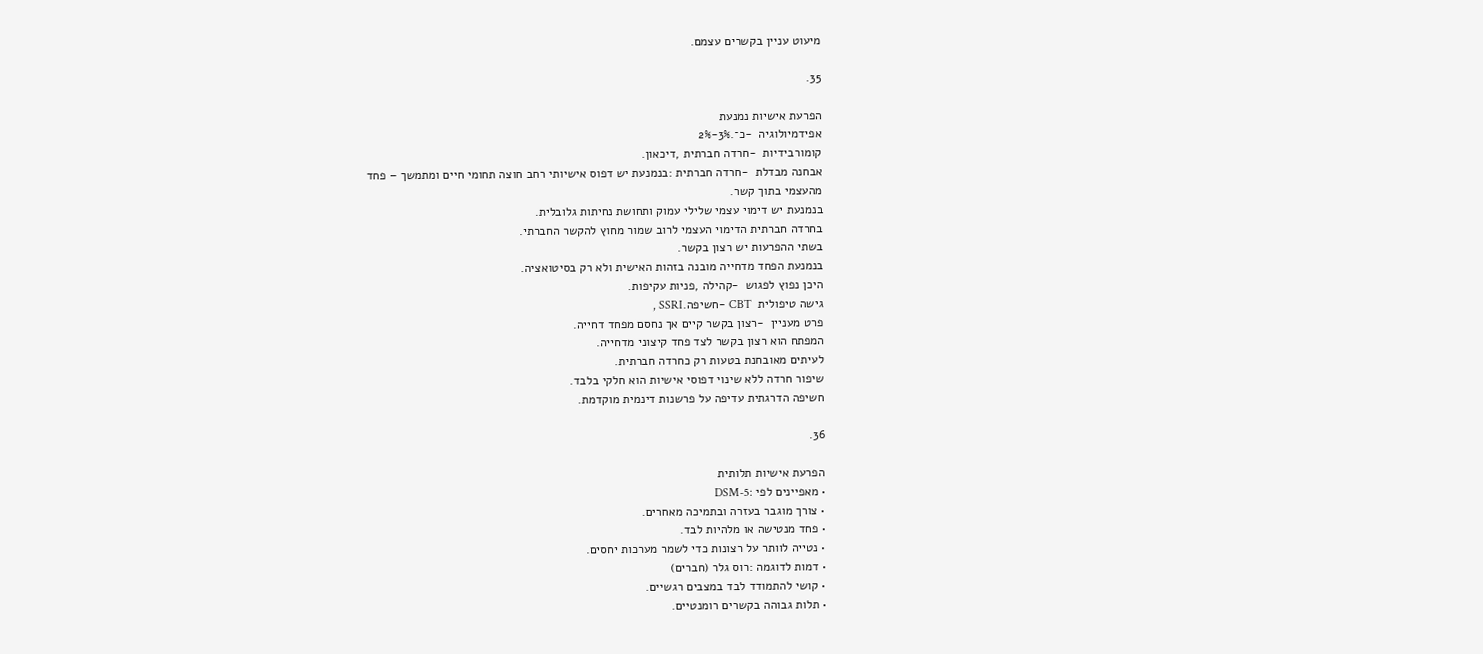מיעוט עניין בקשרים עצמם.

35.

הפרעת אישיות נמנעת
אפידמיולוגיה  -כ־.3%-2%
קומורבידיות  -חרדה חברתית ,דיכאון.
אבחנה מבדלת  -חרדה חברתית :בנמנעת יש דפוס אישיותי רחב חוצה תחומי חיים ומתמשך – פחד
מהעצמי בתוך קשר.
בנמנעת יש דימוי עצמי שלילי עמוק ותחושת נחיתות גלובלית.
בחרדה חברתית הדימוי העצמי לרוב שמור מחוץ להקשר החברתי.
בשתי ההפרעות יש רצון בקשר.
בנמנעת הפחד מדחייה מובנה בזהות האישית ולא רק בסיטואציה.
היכן נפוץ לפגוש  -קהילה ,פניות עקיפות.
גישה טיפולית  CBT -חשיפה.SSRI ,
פרט מעניין  -רצון בקשר קיים אך נחסם מפחד דחייה.
המפתח הוא רצון בקשר לצד פחד קיצוני מדחייה.
לעיתים מאובחנת בטעות רק כחרדה חברתית.
שיפור חרדה ללא שינוי דפוסי אישיות הוא חלקי בלבד.
חשיפה הדרגתית עדיפה על פרשנות דינמית מוקדמת.

36.

הפרעת אישיות תלותית
• מאפיינים לפי :DSM-5
• צורך מוגבר בעזרה ובתמיכה מאחרים.
• פחד מנטישה או מלהיות לבד.
• נטייה לוותר על רצונות כדי לשמר מערכות יחסים.
• דמות לדוגמה :רוס גלר (חברים)
• קושי להתמודד לבד במצבים רגשיים.
• תלות גבוהה בקשרים רומנטיים.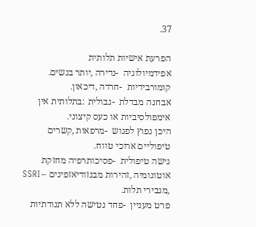37.

הפרעת אישיות תלותית
אפידמיולוגיה  -נדירה ,יותר בנשים.
קומורבידיות  -חרדה ,דיכאון.
אבחנה מבדלת  -גבולית :בתלותית אין אימפולסיביות או כעס קיצוני.
היכן נפוץ לפגוש  -מרפאות ,קשרים טיפוליים ארוכי טווח.
גישה טיפולית  -פסיכותרפיה מחזקת אוטונומיה ,זהירות מבנזודיאזפינים – SSRI ,מגבירי תלות.
פרט מעניין  -פחד נטישה ללא תנודתיות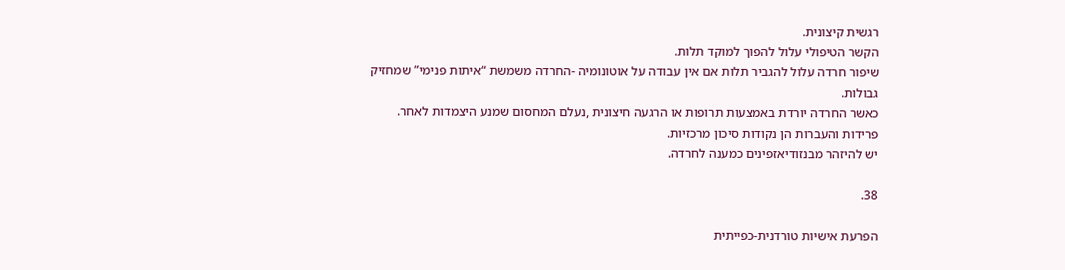רגשית קיצונית.
הקשר הטיפולי עלול להפוך למוקד תלות.
שיפור חרדה עלול להגביר תלות אם אין עבודה על אוטונומיה -החרדה משמשת “איתות פנימי” שמחזיק
גבולות.
כאשר החרדה יורדת באמצעות תרופות או הרגעה חיצונית ,נעלם המחסום שמנע היצמדות לאחר.
פרידות והעברות הן נקודות סיכון מרכזיות.
יש להיזהר מבנזודיאזפינים כמענה לחרדה.

38.

הפרעת אישיות טורדנית-כפייתית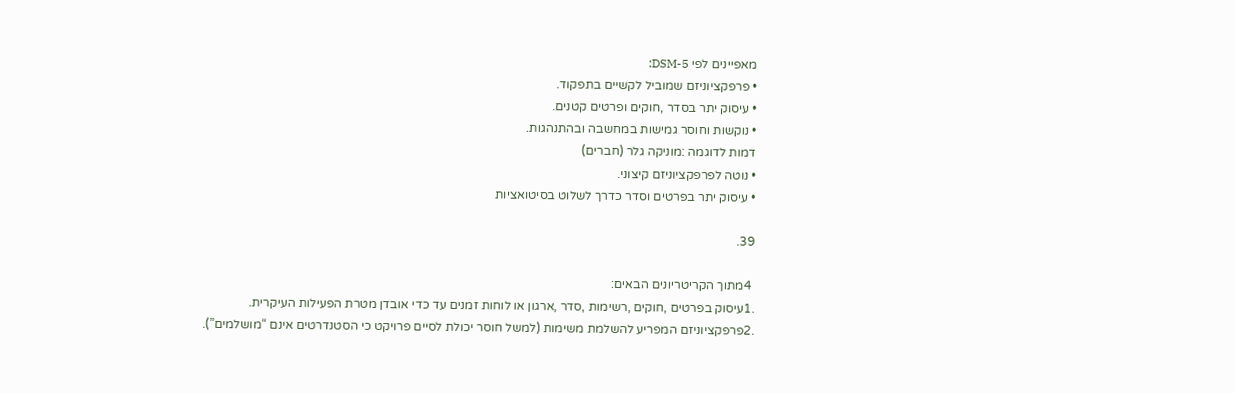מאפיינים לפי DSM-5:
• פרפקציוניזם שמוביל לקשיים בתפקוד.
• עיסוק יתר בסדר ,חוקים ופרטים קטנים.
• נוקשות וחוסר גמישות במחשבה ובהתנהגות.
דמות לדוגמה :מוניקה גלר (חברים)
• נוטה לפרפקציוניזם קיצוני.
• עיסוק יתר בפרטים וסדר כדרך לשלוט בסיטואציות

39.

 4מתוך הקריטריונים הבאים:
.1עיסוק בפרטים ,חוקים ,רשימות ,סדר ,ארגון או לוחות זמנים עד כדי אובדן מטרת הפעילות העיקרית.
.2פרפקציוניזם המפריע להשלמת משימות (למשל חוסר יכולת לסיים פרויקט כי הסטנדרטים אינם “מושלמים”).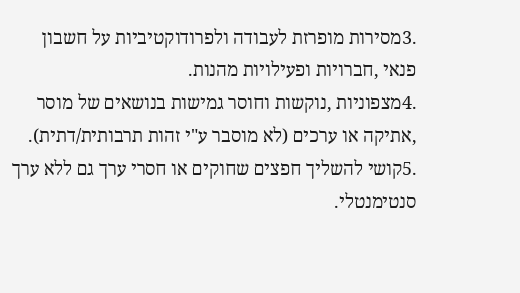.3מסירות מופרזת לעבודה ולפרודוקטיביות על חשבון פנאי ,חברויות ופעילויות מהנות.
.4מצפוניות ,נוקשות וחוסר גמישות בנושאים של מוסר ,אתיקה או ערכים (לא מוסבר ע"י זהות תרבותית/דתית).
.5קושי להשליך חפצים שחוקים או חסרי ערך גם ללא ערך סנטימנטלי.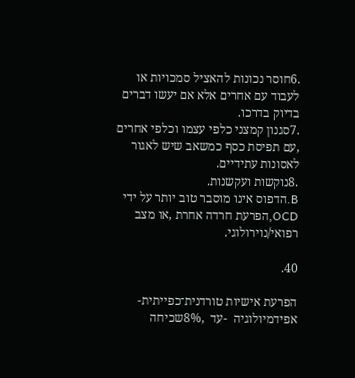.6חוסר נכונות להאציל סמכויות או לעבוד עם אחרים אלא אם יעשו דברים בדיוק בדרכו.
.7סגנון קמצני כלפי עצמו וכלפי אחרים ,עם תפיסת כסף כמשאב שיש לאגור לאסונות עתידיים.
.8נוקשות ועקשנות.
B.הדפוס אינו מוסבר טוב יותר על ידי OCD,הפרעת חרדה אחרת ,או מצב רפואי/נוירולוגי.

40.

הפרעת אישיות טורדנית־כפייתית-
אפידמיולוגיה  -עד  ,8%שכיחה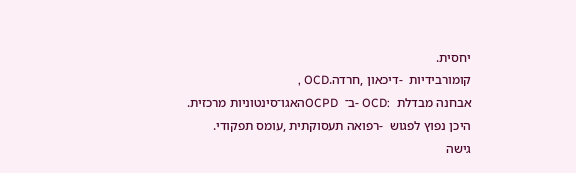יחסית.
קומורבידיות  -דיכאון ,חרדה.OCD ,
אבחנה מבדלת  :OCD -ב־  OCPDהאגו־סינטוניות מרכזית.
היכן נפוץ לפגוש  -רפואה תעסוקתית ,עומס תפקודי.
גישה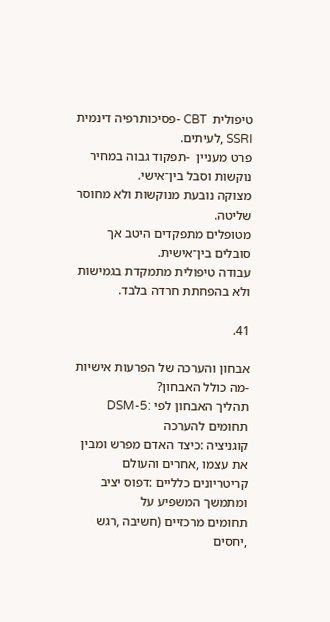טיפולית  CBT -פסיכותרפיה דינמית SSRI ,לעיתים.
פרט מעניין  -תפקוד גבוה במחיר נוקשות וסבל בין־אישי.
מצוקה נובעת מנוקשות ולא מחוסר שליטה.
מטופלים מתפקדים היטב אך סובלים בין־אישית.
עבודה טיפולית מתמקדת בגמישות ולא בהפחתת חרדה בלבד.

41.

אבחון והערכה של הפרעות אישיות -מה כולל האבחון?
תהליך האבחון לפי :DSM-5
תחומים להערכה
קוגניציה :כיצד האדם מפרש ומבין את עצמו ,אחרים והעולם
קריטריונים כלליים :דפוס יציב ומתמשך המשפיע על
תחומים מרכזיים (חשיבה ,רגש ,יחסים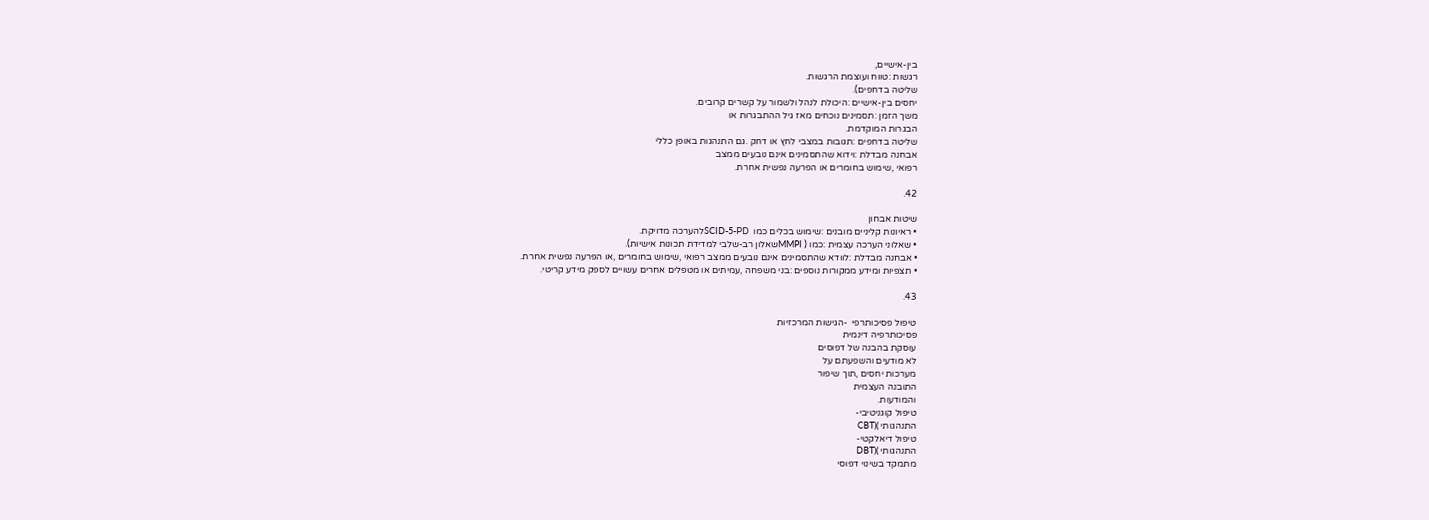בין-אישיים,
רגשות :טווח ועוצמת הרגשות.
שליטה בדחפים).
יחסים בין-אישיים :היכולת לנהל ולשמור על קשרים קרובים.
משך הזמן :תסמינים נוכחים מאז גיל ההתבגרות או
הבגרות המוקדמת.
שליטה בדחפים :תגובות במצבי לחץ או דחק .גם התנהגות באופן כללי
אבחנה מבדלת :וידוא שהתסמינים אינם נובעים ממצב
רפואי ,שימוש בחומרים או הפרעה נפשית אחרת.

42.

שיטות אבחון
• ראיונות קליניים מובנים :שימוש בכלים כמו  SCID-5-PDלהערכה מדויקת.
• שאלוני הערכה עצמית :כמו ( MMPIשאלון רב-שלבי למדידת תכונות אישיות).
• אבחנה מבדלת :לוודא שהתסמינים אינם נובעים ממצב רפואי ,שימוש בחומרים ,או הפרעה נפשית אחרת.
• תצפיות ומידע ממקורות נוספים :בני משפחה ,עמיתים או מטפלים אחרים עשויים לספק מידע קריטי.

43.

טיפול פסיכותרפי  -הגישות המרכזיות
פסיכותרפיה דינמית
עוסקת בהבנה של דפוסים
לא מודעים והשפעתם על
מערכות יחסים ,תוך שיפור
התובנה העצמית
והמודעות.
טיפול קוגניטיבי-
התנהגותי )(CBT
טיפול דיאלקטי-
התנהגותי )(DBT
מתמקד בשינוי דפוסי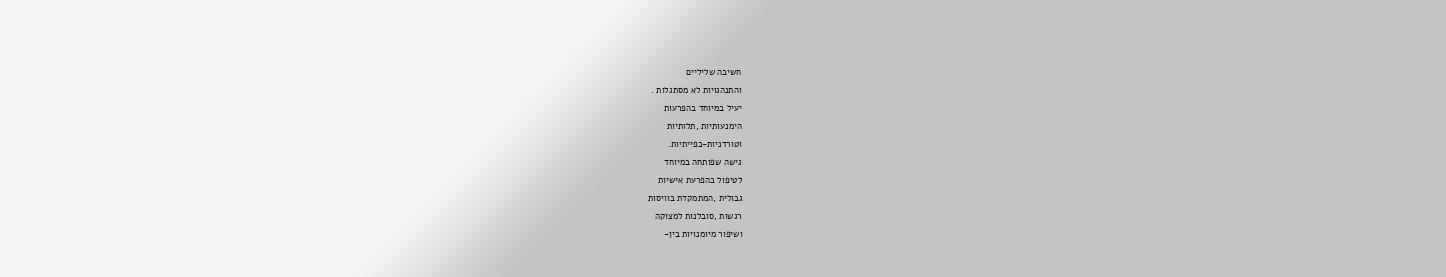חשיבה שליליים
והתנהגויות לא מסתגלות .
יעיל במיוחד בהפרעות
הימנעותיות ,תלותיות
וטורדניות-כפייתיות.
גישה שפותחה במיוחד
לטיפול בהפרעת אישיות
גבולית ,המתמקדת בוויסות
רגשות ,סובלנות למצוקה
ושיפור מיומנויות בין-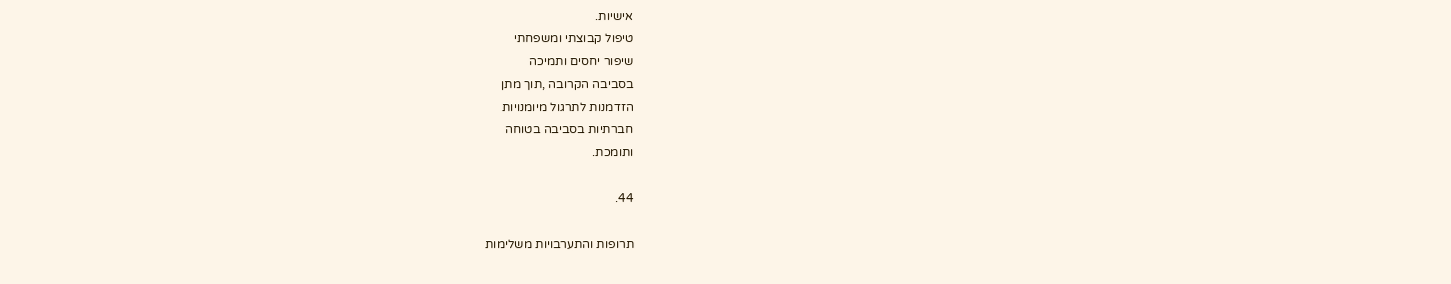אישיות.
טיפול קבוצתי ומשפחתי
שיפור יחסים ותמיכה
בסביבה הקרובה ,תוך מתן
הזדמנות לתרגול מיומנויות
חברתיות בסביבה בטוחה
ותומכת.

44.

תרופות והתערבויות משלימות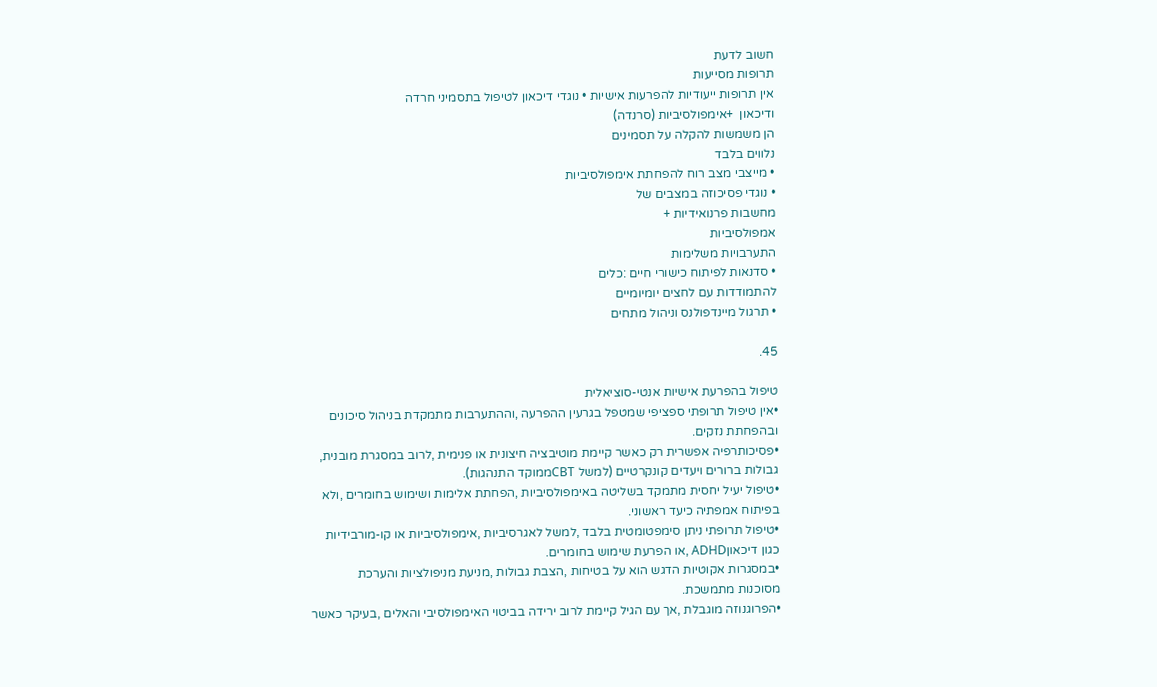חשוב לדעת
תרופות מסייעות
אין תרופות ייעודיות להפרעות אישיות • נוגדי דיכאון לטיפול בתסמיני חרדה
ודיכאון  +אימפולסיביות (סרנדה)
הן משמשות להקלה על תסמינים
נלווים בלבד
• מייצבי מצב רוח להפחתת אימפולסיביות
• נוגדי פסיכוזה במצבים של
מחשבות פרנואידיות +
אמפולסיביות
התערבויות משלימות
• סדנאות לפיתוח כישורי חיים :כלים
להתמודדות עם לחצים יומיומיים
• תרגול מיינדפולנס וניהול מתחים

45.

טיפול בהפרעת אישיות אנטי-סוציאלית
•אין טיפול תרופתי ספציפי שמטפל בגרעין ההפרעה ,וההתערבות מתמקדת בניהול סיכונים
ובהפחתת נזקים.
•פסיכותרפיה אפשרית רק כאשר קיימת מוטיבציה חיצונית או פנימית ,לרוב במסגרת מובנית,
גבולות ברורים ויעדים קונקרטיים (למשל CBTממוקד התנהגות).
•טיפול יעיל יחסית מתמקד בשליטה באימפולסיביות ,הפחתת אלימות ושימוש בחומרים ,ולא
בפיתוח אמפתיה כיעד ראשוני.
•טיפול תרופתי ניתן סימפטומטית בלבד ,למשל לאגרסיביות ,אימפולסיביות או קו-מורבידיות
כגון דיכאוןADHD ,או הפרעת שימוש בחומרים.
•במסגרות אקוטיות הדגש הוא על בטיחות ,הצבת גבולות ,מניעת מניפולציות והערכת
מסוכנות מתמשכת.
•הפרוגנוזה מוגבלת ,אך עם הגיל קיימת לרוב ירידה בביטוי האימפולסיבי והאלים ,בעיקר כאשר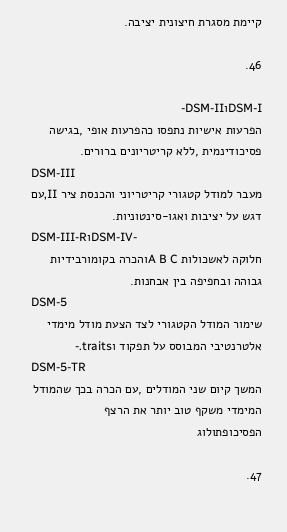קיימת מסגרת חיצונית יציבה.

46.

DSM-IוDSM-II-
הפרעות אישיות נתפסו כהפרעות אופי ,בגישה פסיכודינמית ,ללא קריטריונים ברורים.
DSM-III
מעבר למודל קטגורי קריטריוני והכנסת ציר II,עם דגש על יציבות ואגו-סינטוניות.
DSM-III-RוDSM-IV-
חלוקה לאשכולות A B Cוהכרה בקומורבידיות גבוהה ובחפיפה בין אבחנות.
DSM-5
שימור המודל הקטגורי לצד הצעת מודל מימדי אלטרנטיבי המבוסס על תפקוד וtraits.-
DSM-5-TR
המשך קיום שני המודלים ,עם הכרה בכך שהמודל המימדי משקף טוב יותר את הרצף
הפסיכופתולוג

47.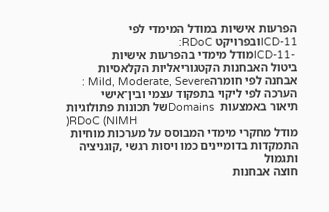הפרעות אישיות במודל המימדי לפי ICD-11ובפרויקט RDoC:
 -ICD-11מודל מימדי בהפרעות אישיות
ביטול האבחנות הקטגוריאליות הקלאסיות
אבחנה לפי חומרהMild, Moderate, Severe :
הערכה לפי ליקוי בתפקוד עצמי ובין־אישי
תיאור באמצעות  Domainsשל תכונות פתולוגיות
)RDoC (NIMH
מודל מחקרי מימדי המבוסס על מערכות מוחיות
התמקדות בדומיינים כמו ויסות רגשי ,קוגניציה ותגמול
חוצה אבחנות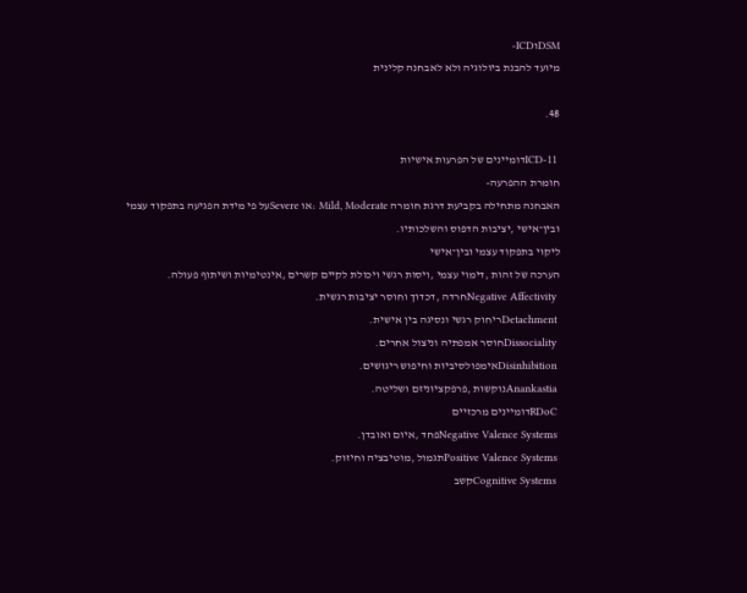DSMוICD-
מיועד להבנת ביולוגיה ולא לאבחנה קלינית

48.

 ICD-11דומיינים של הפרעות אישיות
חומרת ההפרעה-
האבחנה מתחילה בקביעת דרגת חומרה Mild, Moderate :או Severeעל פי מידת הפגיעה בתפקוד עצמי
ובין־אישי ,יציבות הדפוס והשלכותיו.
ליקוי בתפקוד עצמי ובין־אישי
הערכה של זהות ,דימוי עצמי ,ויסות רגשי ויכולת לקיים קשרים ,אינטימיות ושיתוף פעולה.
 Negative Affectivityחרדה ,דכדוך וחוסר יציבות רגשית.
 Detachmentריחוק רגשי ונסיגה בין אישית.
 Dissocialityחוסר אמפתיה וניצול אחרים.
 Disinhibitionאימפולסיביות וחיפוש ריגושים.
 Anankastiaנוקשות ,פרפקציוניזם ושליטה.
 RDoCדומיינים מרכזיים
 Negative Valence Systemsפחד ,איום ואובדן.
 Positive Valence Systemsתגמול ,מוטיבציה וחיזוק.
 Cognitive Systemsקשב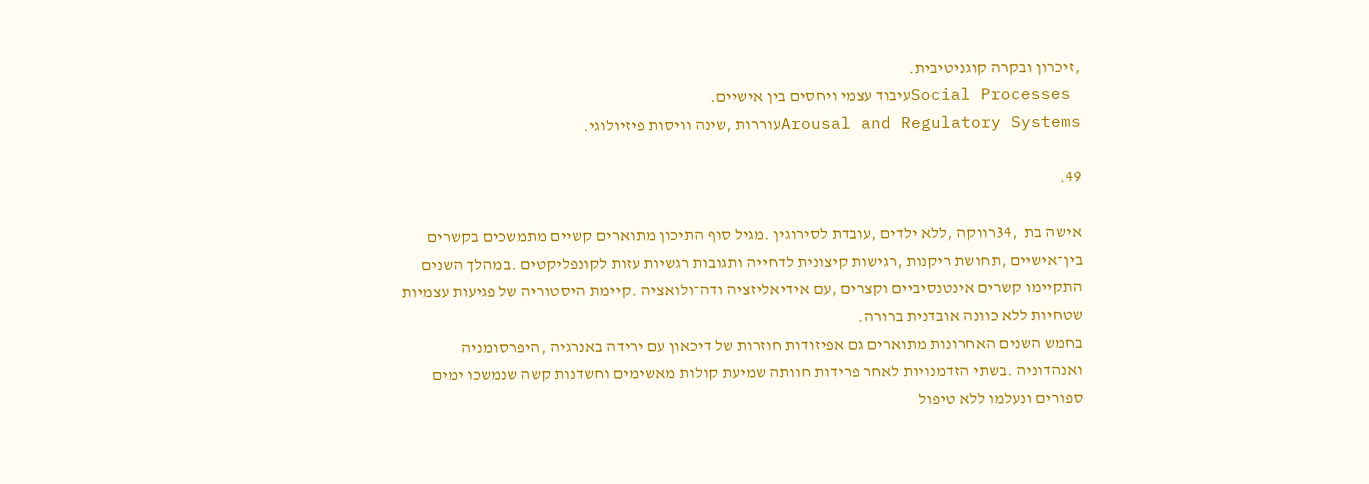,זיכרון ובקרה קוגניטיבית.
 Social Processesעיבוד עצמי ויחסים בין אישיים.
Arousal and Regulatory Systemsעוררות ,שינה וויסות פיזיולוגי.

49.

אישה בת  ,34רווקה ,ללא ילדים ,עובדת לסירוגין .מגיל סוף התיכון מתוארים קשיים מתמשכים בקשרים
בין־אישיים ,תחושת ריקנות ,רגישות קיצונית לדחייה ותגובות רגשיות עזות לקונפליקטים .במהלך השנים
התקיימו קשרים אינטנסיביים וקצרים ,עם אידיאליזציה ודה־ולואציה .קיימת היסטוריה של פגיעות עצמיות
שטחיות ללא כוונה אובדנית ברורה.
בחמש השנים האחרונות מתוארים גם אפיזודות חוזרות של דיכאון עם ירידה באנרגיה ,היפרסומניה
ואנהדוניה .בשתי הזדמנויות לאחר פרידות חוותה שמיעת קולות מאשימים וחשדנות קשה שנמשכו ימים
ספורים ונעלמו ללא טיפול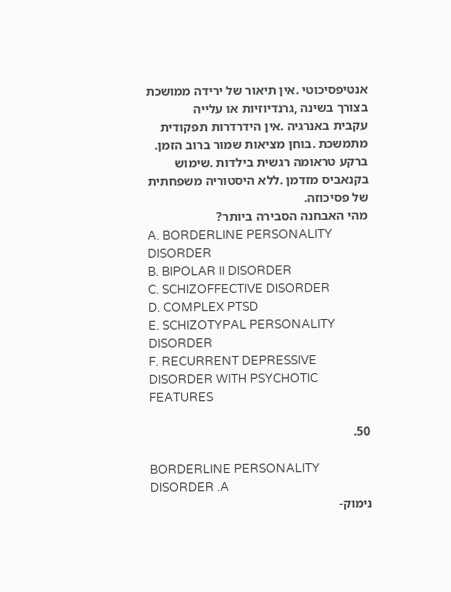אנטיפסיכוטי .אין תיאור של ירידה ממושכת בצורך בשינה ,גרנדיוזיות או עלייה
עקבית באנרגיה .אין הידרדרות תפקודית מתמשכת .בוחן מציאות שמור ברוב הזמן.
ברקע טראומה רגשית בילדות .שימוש בקנאביס מזדמן .ללא היסטוריה משפחתית של פסיכוזה.
מהי האבחנה הסבירה ביותר?
A. BORDERLINE PERSONALITY DISORDER
B. BIPOLAR II DISORDER
C. SCHIZOFFECTIVE DISORDER
D. COMPLEX PTSD
E. SCHIZOTYPAL PERSONALITY DISORDER
F. RECURRENT DEPRESSIVE DISORDER WITH PSYCHOTIC FEATURES

50.

BORDERLINE PERSONALITY DISORDER .A
נימוק-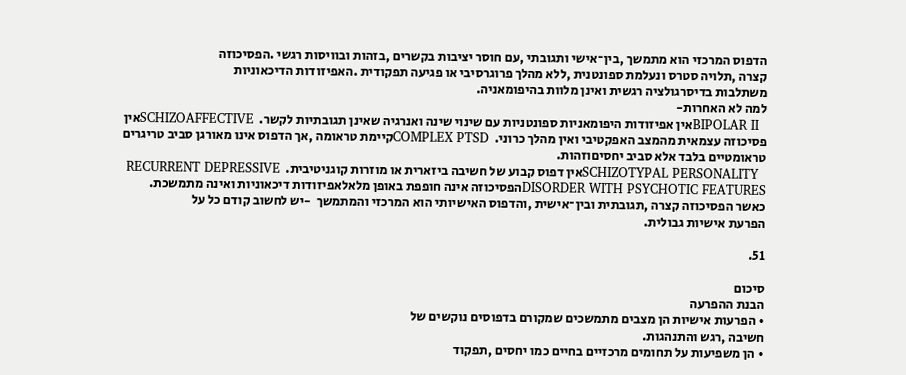הדפוס המרכזי הוא מתמשך ,בין־אישי ותגובתי ,עם חוסר יציבות בקשרים ,בזהות ובוויסות רגשי .הפסיכוזה
קצרה ,תלויה סטרס ונעלמת ספונטנית ,ללא מהלך פרוגרסיבי או פגיעה תפקודית .האפיזודות הדיכאוניות
משתלבות בדיסרגולציה רגשית ואינן מלוות בהיפומאניה.
למה לא האחרות-
  BIPOLAR IIאין אפיזודות היפומאניות ספונטניות עם שינוי שינה ואנרגיה שאינן תגובתיות לקשר.  SCHIZOAFFECTIVEאין פסיכוזה עצמאית מהמצב האפקטיבי ואין מהלך כרוני.  COMPLEX PTSDקיימת טראומה ,אך הדפוס אינו מאורגן סביב טריגרים טראומטיים בלבד אלא סביב יחסיםוזהות.
  SCHIZOTYPAL PERSONALITYאין דפוס קבוע של חשיבה ביזארית או מוזרות קוגניטיבית.  RECURRENT DEPRESSIVE DISORDER WITH PSYCHOTIC FEATURESהפסיכוזה אינה חופפת באופן מלאלאפיזודות דיכאוניות ואינה מתמשכת.
כאשר הפסיכוזה קצרה ,תגובתית ובין־אישית ,והדפוס האישיותי הוא המרכזי והמתמשך  -יש לחשוב קודם כל על
הפרעת אישיות גבולית.

51.

סיכום
הבנת ההפרעה
• הפרעות אישיות הן מצבים מתמשכים שמקורם בדפוסים נוקשים של
חשיבה ,רגש והתנהגות.
• הן משפיעות על תחומים מרכזיים בחיים כמו יחסים ,תפקוד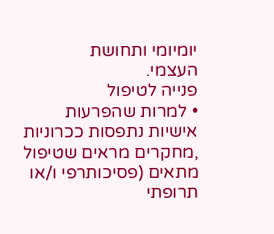יומיומי ותחושת
העצמי.
פנייה לטיפול
• למרות שהפרעות אישיות נתפסות ככרוניות ,מחקרים מראים שטיפול
מתאים (פסיכותרפי ו/או תרופתי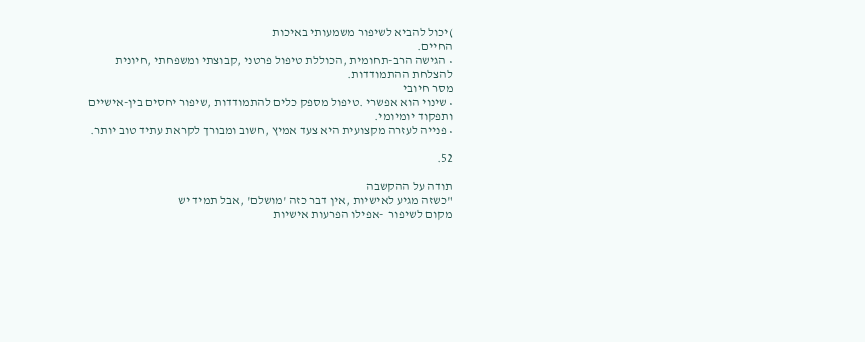)יכול להביא לשיפור משמעותי באיכות
החיים.
• הגישה הרב-תחומית ,הכוללת טיפול פרטני ,קבוצתי ומשפחתי ,חיונית
להצלחת ההתמודדות.
מסר חיובי
• שינוי הוא אפשרי .טיפול מספק כלים להתמודדות ,שיפור יחסים בין-אישיים
ותפקוד יומיומי.
• פנייה לעזרה מקצועית היא צעד אמיץ ,חשוב ומבורך לקראת עתיד טוב יותר.

52.

תודה על ההקשבה
"כשזה מגיע לאישיות ,אין דבר כזה 'מושלם' ,אבל תמיד יש
מקום לשיפור  -אפילו הפרעות אישיות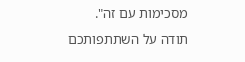מסכימות עם זה".
תודה על השתתפותכם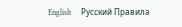English     Русский Правила